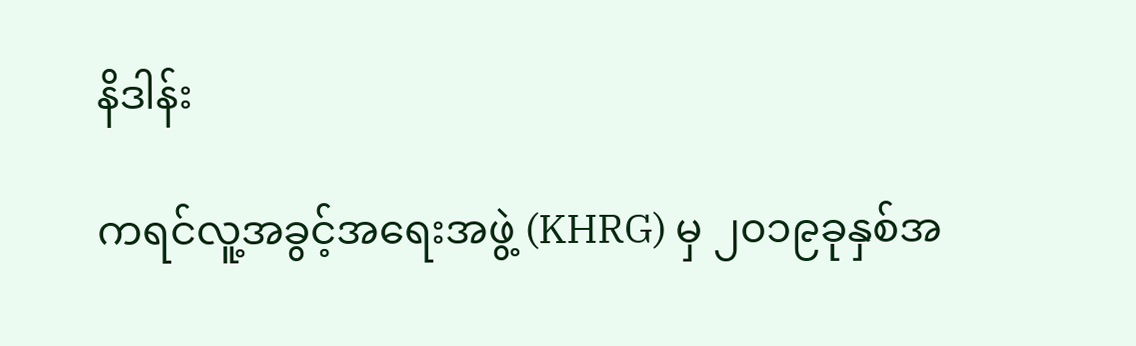နိဒါန်း

ကရင်လူ့အခွင့်အရေးအဖွဲ့ (KHRG) မှ ၂၀၁၉ခုနှစ်အ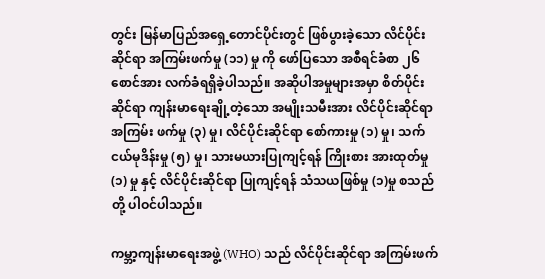တွင်း မြန်မာပြည်အရှေ့တောင်ပိုင်းတွင် ဖြစ်ပွားခဲ့သော လိင်ပိုင်းဆိုင်ရာ အကြမ်းဖက်မှု (၁၁) မှု ကို ဖော်ပြသော အစီရင်ခံစာ ၂၆ စောင်အား လက်ခံရရှိခဲ့ပါသည်။ အဆိုပါအမှုများအမှာ စိတ်ပိုင်းဆိုင်ရာ ကျန်းမာရေးချို့တဲ့သော အမျိုးသမီးအား လိင်ပိုင်းဆိုင်ရာ အကြမ်း ဖက်မှု (၃) မှု၊ လိင်ပိုင်းဆိုင်ရာ စော်ကားမှု (၁) မှု၊ သက်ငယ်မုဒိန်းမှု (၅) မှု၊ သားမယားပြုကျင့်ရန် ကြိုးစား အားထုတ်မှု (၁) မှု နှင့် လိင်ပိုင်းဆိုင်ရာ ပြုကျင့်ရန် သံသယဖြစ်မှု (၁)မှု စသည်တို့ ပါဝင်ပါသည်။

ကမ္ဘာ့ကျန်းမာရေးအဖွဲ့ (WHO) သည် လိင်ပိုင်းဆိုင်ရာ အကြမ်းဖက်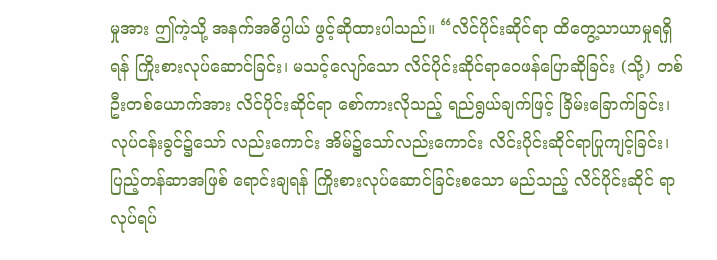မှုအား ဤကဲ့သို့ အနက်အဓိပ္ပါယ် ဖွင့်ဆိုထားပါသည်။ “လိင်ပိုင်းဆိုင်ရာ ထိတွေ့သာယာမှုရရှိရန် ကြိုးစားလုပ်ဆောင်ခြင်း၊ မသင့်လျော်သော လိင်ပိုင်းဆိုင်ရာဝေဖန်ပြောဆိုခြင်း (သို့) တစ်ဦးတစ်ယောက်အား လိင်ပိုင်းဆိုင်ရာ စော်ကားလိုသည့် ရည်ရွယ်ချက်ဖြင့် ခြိမ်းခြောက်ခြင်း၊ လုပ်ငန်းခွင်၌သော် လည်းကောင်း အိမ်၌သော်လည်းကောင်း လိင်းပိုင်းဆိုင်ရာပြုကျင့်ခြင်း၊ ပြည့်တန်ဆာအဖြစ် ရောင်းချရန် ကြိုးစားလုပ်ဆောင်ခြင်းစသော မည်သည့် လိင်ပိုင်းဆိုင် ရာ လုပ်ရပ်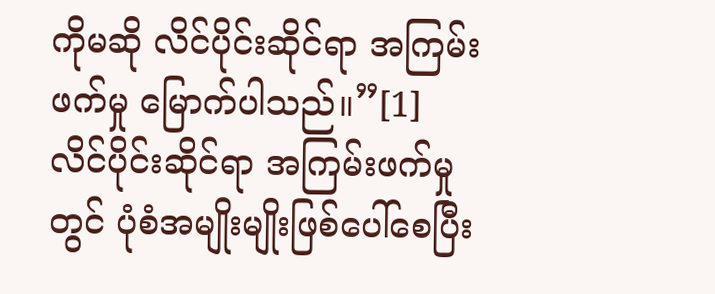ကိုမဆို လိင်ပိုင်းဆိုင်ရာ အကြမ်းဖက်မှု မြောက်ပါသည်။”[1]  လိင်ပိုင်းဆိုင်ရာ အကြမ်းဖက်မှုတွင် ပုံစံအမျိုးမျိုးဖြစ်ပေါ်စေပြီး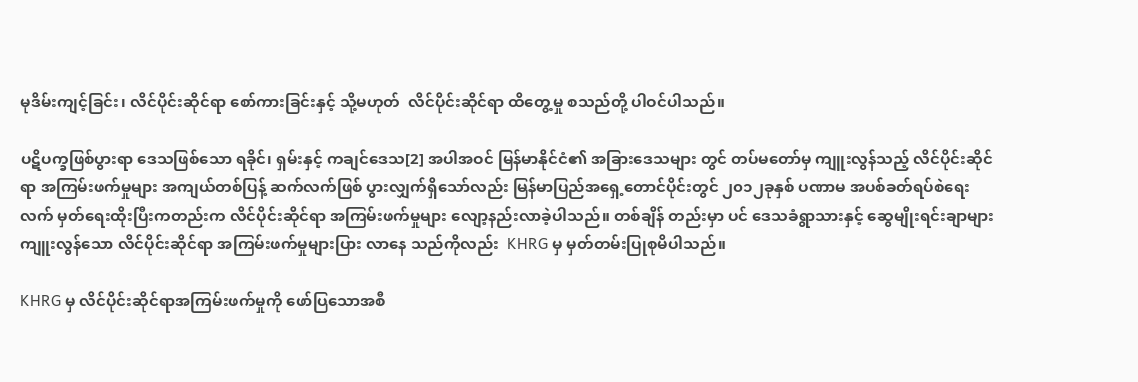မုဒိမ်းကျင့်ခြင်း၊ လိင်ပိုင်းဆိုင်ရာ စော်ကားခြင်းနှင့် သို့မဟုတ်  လိင်ပိုင်းဆိုင်ရာ ထိတွေ့မှု စသည်တို့ ပါဝင်ပါသည်။

ပဋိပက္ခဖြစ်ပွားရာ ဒေသဖြစ်သော ရခိုင်၊ ရှမ်းနှင့် ကချင်ဒေသ[2] အပါအဝင် မြန်မာနိုင်ငံ၏ အခြားဒေသများ တွင် တပ်မတော်မှ ကျူးလွန်သည့် လိင်ပိုင်းဆိုင်ရာ အကြမ်းဖက်မှုများ အကျယ်တစ်ပြန့် ဆက်လက်ဖြစ် ပွားလျှက်ရှိသော်လည်း မြန်မာပြည်အရှေ့တောင်ပိုင်းတွင် ၂၀၁၂ခုနှစ် ပဏာမ အပစ်ခတ်ရပ်စဲရေး လက် မှတ်ရေးထိုးပြီးကတည်းက လိင်ပိုင်းဆိုင်ရာ အကြမ်းဖက်မှုများ လျော့နည်းလာခဲ့ပါသည်။ တစ်ချိန် တည်းမှာ ပင် ဒေသခံရွာသားနှင့် ဆွေမျိုးရင်းချာများ ကျူးလွန်သော လိင်ပိုင်းဆိုင်ရာ အကြမ်းဖက်မှုများပြား လာနေ သည်ကိုလည်း  KHRG မှ မှတ်တမ်းပြုစုမိပါသည်။

KHRG မှ လိင်ပိုင်းဆိုင်ရာအကြမ်းဖက်မှုကို ဖော်ပြသောအစီ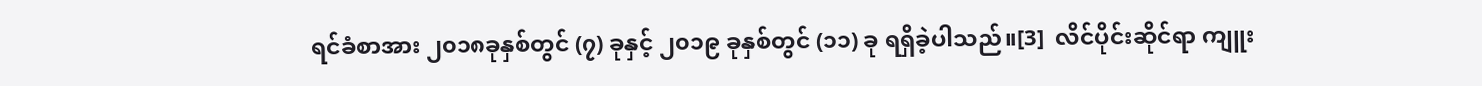ရင်ခံစာအား ၂၀၁၈ခုနှစ်တွင် (၇) ခုနှင့် ၂၀၁၉ ခုနှစ်တွင် (၁၁) ခု ရရှိခဲ့ပါသည်။[3]  လိင်ပိုင်းဆိုင်ရာ ကျူး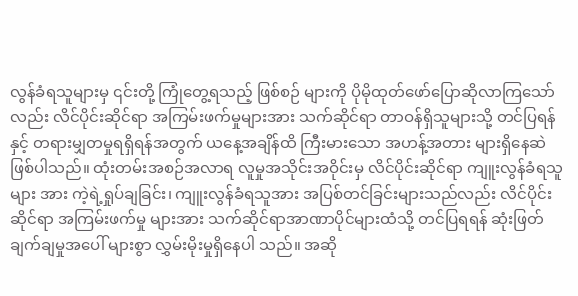လွန်ခံရသူများမှ ၎င်းတို့ ကြုံတွေ့ရသည့် ဖြစ်စဉ် များကို ပိုမိုထုတ်ဖော်ပြောဆိုလာကြသော်လည်း လိင်ပိုင်းဆိုင်ရာ အကြမ်းဖက်မှုများအား သက်ဆိုင်ရာ တာဝန်ရှိသူများသို့ တင်ပြရန်နှင့် တရားမျှတမှုရရှိရန်အတွက် ယနေ့အချိန်ထိ ကြီးမားသော အဟန့်အတား များရှိနေဆဲ ဖြစ်ပါသည်။ ထုံးတမ်းအစဉ်အလာရ လူမှုအသိုင်းအဝိုင်းမှ လိင်ပိုင်းဆိုင်ရာ ကျူးလွန်ခံရသူများ အား ကဲ့ရဲ့ရှုပ်ချခြင်း၊ ကျူးလွန်ခံရသူအား အပြစ်တင်ခြင်းများသည်လည်း လိင်ပိုင်းဆိုင်ရာ အကြမ်းဖက်မှု များအား သက်ဆိုင်ရာအာဏာပိုင်များထံသို့ တင်ပြရရန် ဆုံးဖြတ်ချက်ချမှုအပေါ် များစွာ လွှမ်းမိုးမှုရှိနေပါ သည်။ အဆို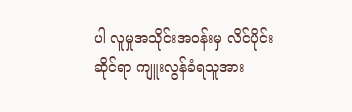ပါ လူမှုအသိုင်းအဝန်းမှ လိင်ပိုင်းဆိုင်ရာ ကျူးလွန်ခံရသူအား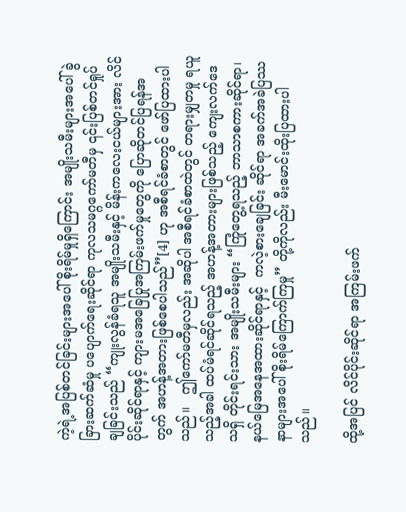ကဲ့ရဲ့အပြစ်တင်ခြင်းများအပေါ် စိုးရိမ်မှုရှိကြောင်း အမျိုးသမီးများအပေါ် ခွဲခြားဆက်ဆံမှု ပပျောက်ရေးဆိုင်ရာ ကုလသမဂ္ဂကော်မတီမှ ၎င်းပြစ်တင်ရှုပ်ချခြင်းသည် “ကျုးလွန်ခံရသူ အမျိုးသမီးနှင့် မိန်းကလေးငယ်များအား လိင်ပိုင်းဆိုင်ရာနှင့် ကျားမအခြေပြုအကြမ်းဖက်မှုတွေကို ပြောဆိုတင်ပြရန်အတွက် အဟန့်အတားဖြစ်စေပါသည်”[4] ဟု အစီရင်ခံစာတွင် ဖော်ပြထားပါသည်။   ဤကော်မတီမှလည်း အဆိုပါ အစီရင်ခံစာထဲတွင် တရားမျှတမှု ရယူသည့်အခါ ထပ်မံရင်ဆိုင်ရသည့် အဟန့်အတားများဖြစ်သည့် ကျေးလက်ဒေသရှိ တိုင်းရင်းသား အမျိုးသမီးများ “ကြုံတွေ့ရသည့် ဘာသာစကားဆိုင်ရာ၊ နယ်မြေအနေအထားဆိုင်ရာနှင့်  ကလဲ့စားချေခြင်း ဆိုင်ရာ အခက်အခဲပြဿနာများအပေါ် စိုးရိမ်ကြောက်ကြမှု” တို့ကိုလည်း မီးမောင်းထိုးပြထားပါသည်။

ထို့အပြင် လိင်ပိုင်းဆိုင်ရာ အကြမ်းဖက်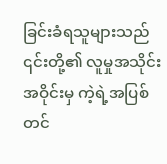ခြင်းခံရသူများသည် ၎င်းတို့၏ လူမှုအသိုင်းအဝိုင်းမှ ကဲ့ရဲ့အပြစ်တင်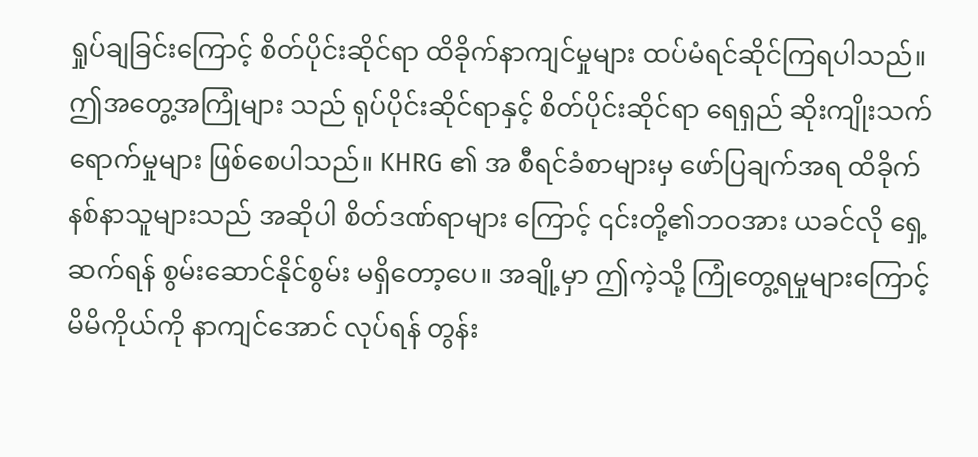ရှုပ်ချခြင်းကြောင့် စိတ်ပိုင်းဆိုင်ရာ ထိခိုက်နာကျင်မှုများ ထပ်မံရင်ဆိုင်ကြရပါသည်။ ဤအတွေ့အကြုံများ သည် ရုပ်ပိုင်းဆိုင်ရာနှင့် စိတ်ပိုင်းဆိုင်ရာ ရေရှည် ဆိုးကျိုးသက်ရောက်မှုများ ဖြစ်စေပါသည်။ KHRG ၏ အ စီရင်ခံစာများမှ ဖော်ပြချက်အရ ထိခိုက်နစ်နာသူများသည် အဆိုပါ စိတ်ဒဏ်ရာများ ကြောင့် ၎င်းတို့၏ဘဝအား ယခင်လို ရှေ့ဆက်ရန် စွမ်းဆောင်နိုင်စွမ်း မရှိတော့ပေ။ အချို့မှာ ဤကဲ့သို့ ကြုံတွေ့ရမှုများကြောင့် မိမိကိုယ်ကို နာကျင်အောင် လုပ်ရန် တွန်း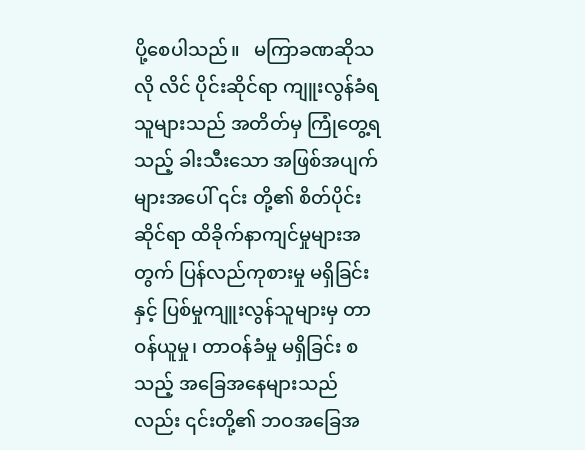ပို့စေပါသည်။   မကြာခဏဆိုသလို လိင် ပိုင်းဆိုင်ရာ ကျူးလွန်ခံရသူများသည် အတိတ်မှ ကြုံတွေ့ရသည့် ခါးသီးသော အဖြစ်အပျက်များအပေါ် ၎င်း တို့၏ စိတ်ပိုင်းဆိုင်ရာ ထိခိုက်နာကျင်မှုများအတွက် ပြန်လည်ကုစားမှု မရှိခြင်းနှင့် ပြစ်မှုကျူးလွန်သူများမှ တာဝန်ယူမှု၊ တာဝန်ခံမှု မရှိခြင်း စသည့် အခြေအနေများသည်လည်း ၎င်းတို့၏ ဘဝအခြေအ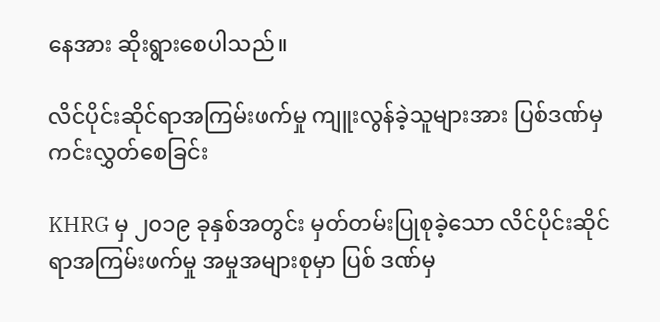နေအား ဆိုးရွားစေပါသည်။

လိင်ပိုင်းဆိုင်ရာအကြမ်းဖက်မှု ကျူးလွန်ခဲ့သူများအား ပြစ်ဒဏ်မှ ကင်းလွှတ်စေခြင်း

KHRG မှ ၂၀၁၉ ခုနှစ်အတွင်း မှတ်တမ်းပြုစုခဲ့သော လိင်ပိုင်းဆိုင်ရာအကြမ်းဖက်မှု အမှုအများစုမှာ ပြစ် ဒဏ်မှ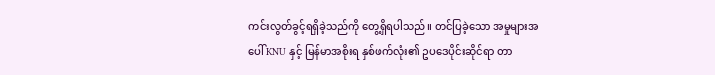ကင်းလွတ်ခွင့်ရရှိခဲ့သည်ကို တွေ့ရှိရပါသည်။ တင်ပြခဲ့သော အမှုများအပေါ် KNU နှင့် မြန်မာအစိုးရ နှစ်ဖက်လုံး၏ ဥပဒေပိုင်းဆိုင်ရာ တာ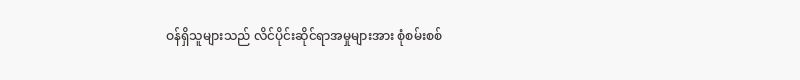ဝန်ရှိသူများသည် လိင်ပိုင်းဆိုင်ရာအမှုများအား စုံစမ်းစစ်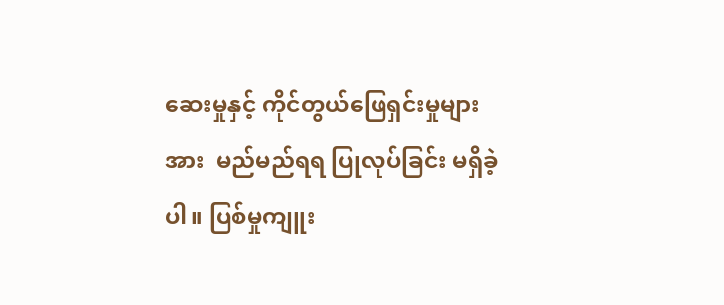ဆေးမှုနှင့် ကိုင်တွယ်ဖြေရှင်းမှုများအား  မည်မည်ရရ ပြုလုပ်ခြင်း မရှိခဲ့ပါ။ ပြစ်မှုကျူး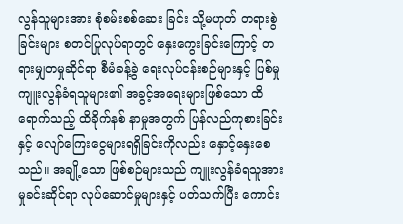လွန်သူများအား စုံစမ်းစစ်ဆေး ခြင်း သို့မဟုတ် တရားစွဲခြင်းများ စတင်ပြုလုပ်ရာတွင် နှေးကွေးခြင်းကြောင့် တရားမျှတမှုဆိုင်ရာ စီမံခန့်ခွဲ ရေးလုပ်ငန်းစဉ်များနှင့် ပြစ်မှုကျူးလွန်ခံရသူများ၏ အခွင့်အရေးများဖြစ်သော ထိရောက်သည့် ထိခိုက်နစ် နာမှုအတွက် ပြန်လည်ကုစားခြင်းနှင့် လျော်ကြေးငွေများရရှိခြင်းကိုလည်း နှောင့်နှေးစေသည်။ အချို့သော ဖြစ်စဉ်များသည် ကျူးလွန်ခံရသူအား မှုခင်းဆိုင်ရာ လုပ်ဆောင်မှုများနှင့် ပတ်သက်ပြီး ကောင်း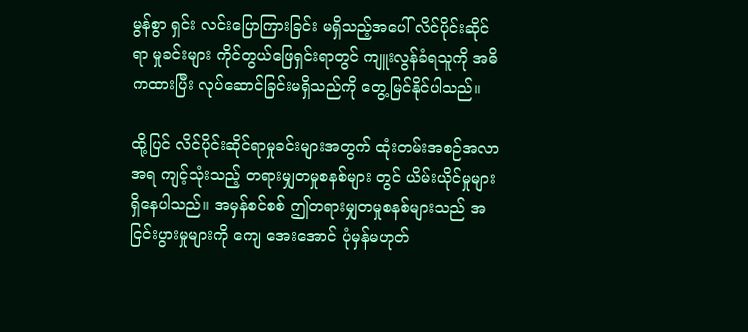မွန်စွာ ရှင်း လင်းပြောကြားခြင်း မရှိသည့်အပေါ် လိင်ပိုင်းဆိုင်ရာ မှုခင်းများ ကိုင်တွယ်ဖြေရှင်းရာတွင် ကျူးလွန်ခံရသူကို အဓိကထားပြီး လုပ်ဆောင်ခြင်းမရှိသည်ကို တွေ့မြင်နိုင်ပါသည်။

ထို့ပြင် လိင်ပိုင်းဆိုင်ရာမှုခင်းများအတွက် ထုံးတမ်းအစဉ်အလာအရ ကျင့်သုံးသည့် တရားမျှတမှုစနစ်များ တွင် ယိမ်းယိုင်မှုများရှိနေပါသည်။ အမှန်စင်စစ် ဤတရားမျှတမှုစနစ်များသည် အငြင်းပွားမှုများကို ကျေ အေးအောင် ပုံမှန်မဟုတ်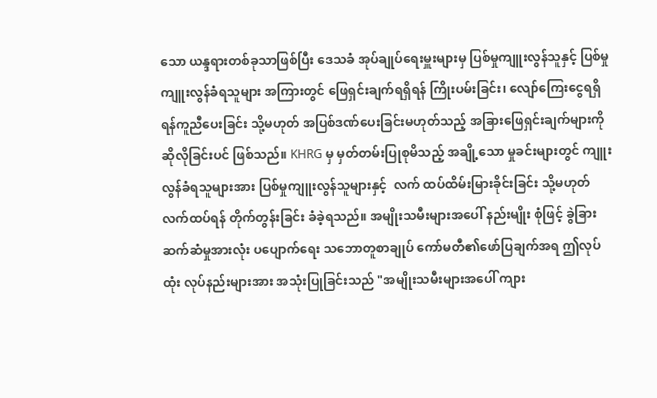သော ယန္ဒရားတစ်ခုသာဖြစ်ပြီး ဒေသခံ အုပ်ချုပ်ရေးမှူးများမှ ပြစ်မှုကျူးလွန်သူနှင့် ပြစ်မှုကျူးလွန်ခံရသူများ အကြားတွင် ဖြေရှင်းချက်ရရှိရန် ကြိုးပမ်းခြင်း၊ လျော်ကြေးငွေရရှိရန်ကူညီပေးခြင်း သို့မဟုတ် အပြစ်ဒဏ်ပေးခြင်းမဟုတ်သည့် အခြားဖြေရှင်းချက်များကို ဆိုလိုခြင်းပင် ဖြစ်သည်။ KHRG မှ မှတ်တမ်းပြုစုမိသည့် အချို့သော မှုခင်းများတွင် ကျူးလွန်ခံရသူများအား ပြစ်မှုကျူးလွန်သူများနှင့်  လက် ထပ်ထိမ်းမြားခိုင်းခြင်း သို့မဟုတ် လက်ထပ်ရန် တိုက်တွန်းခြင်း ခံခဲ့ရသည်။ အမျိုးသမီးများအပေါ် နည်းမျိုး စုံဖြင့် ခွဲခြားဆက်ဆံမှုအားလုံး ပပျောက်ရေး သဘောတူစာချုပ် ကော်မတီ၏ဖော်ပြချက်အရ ဤလုပ်ထုံး လုပ်နည်းများအား အသုံးပြုခြင်းသည် "အမျိုးသမီးများအပေါ် ကျား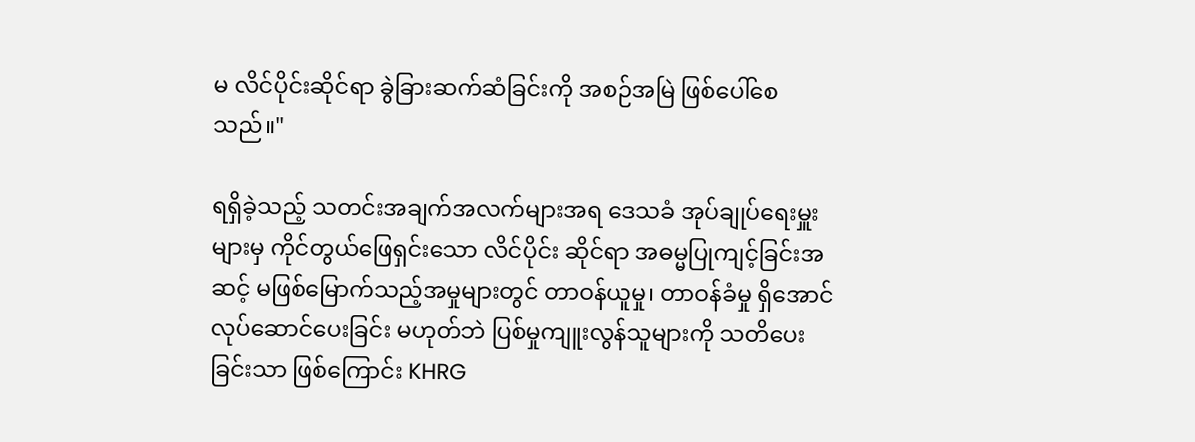မ လိင်ပိုင်းဆိုင်ရာ ခွဲခြားဆက်ဆံခြင်းကို အစဉ်အမြဲ ဖြစ်ပေါ်စေသည်။"

ရရှိခဲ့သည့် သတင်းအချက်အလက်များအရ ဒေသခံ အုပ်ချုပ်ရေးမှူးများမှ ကိုင်တွယ်ဖြေရှင်းသော လိင်ပိုင်း ဆိုင်ရာ အဓမ္မပြုကျင့်ခြင်းအဆင့် မဖြစ်မြောက်သည့်အမှုများတွင် တာဝန်ယူမှု၊ တာဝန်ခံမှု ရှိအောင် လုပ်ဆောင်ပေးခြင်း မဟုတ်ဘဲ ပြစ်မှုကျူးလွန်သူများကို သတိပေးခြင်းသာ ဖြစ်ကြောင်း KHRG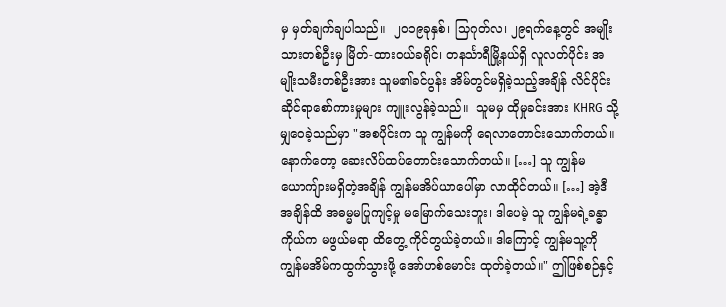မှ မှတ်ချက်ချပါသည်။  ၂၀၁၉ခုနှစ်၊ သြဂုတ်လ၊ ၂၉ရက်နေ့တွင် အမျိုးသားတစ်ဦးမှ မြိတ်-ထားဝယ်ခရိုင်၊ တနင်္သာရီမြို့နယ်ရှိ လူလတ်ပိုင်း အမျိုးသမီးတစ်ဦးအား သူမ၏ခင်ပွန်း အိမ်တွင်မရှိခဲ့သည့်အချိန် လိင်ပိုင်း ဆိုင်ရာစော်ကားမှုများ ကျူးလွန်ခဲ့သည်။  သူမမှ ထိုမှုခင်းအား KHRG သို့ မျှဝေခဲ့သည်မှာ "အစပိုင်းက သူ ကျွန်မကို ရေလာတောင်းသောက်တယ်။ နောက်တော့ ဆေးလိပ်ထပ်တောင်းသောက်တယ်။ […] သူ ကျွန်မ ယောကျ်ားမရှိတဲ့အချိန် ကျွန်မအိပ်ယာပေါ်မှာ လာထိုင်တယ်။ […] အဲ့ဒီအချိန်ထိ အဓမ္မမပြုကျင့်မှု မမြောက်သေးဘူး၊ ဒါပေမဲ့ သူ ကျွန်မရဲ့ခန္ဓာကိုယ်က မဖွယ်မရာ ထိတွေ့ ကိုင်တွယ်ခဲ့တယ်။ ဒါကြောင့် ကျွန်မသူ့ကို ကျွန်မအိမ်ကထွက်သွားဖို့ အော်ဟစ်မောင်း ထုတ်ခဲ့တယ်။" ဤဖြစ်စဉ်နှင့်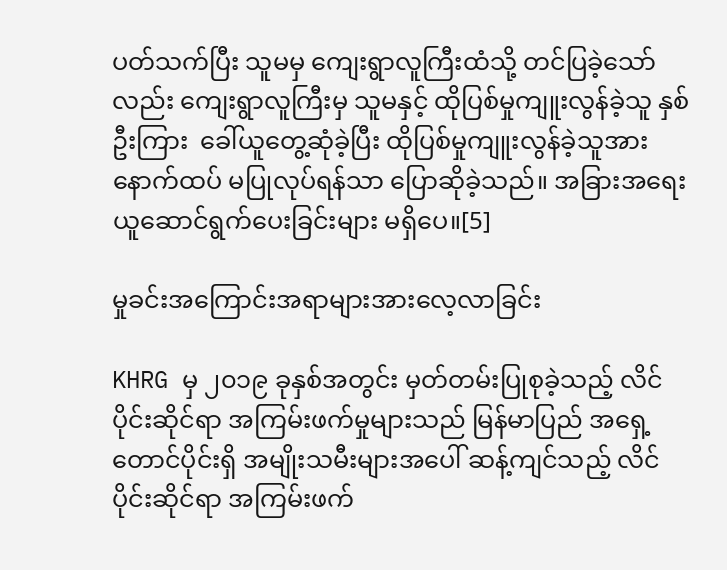ပတ်သက်ပြီး သူမမှ ကျေးရွာလူကြီးထံသို့ တင်ပြခဲ့သော်လည်း ကျေးရွာလူကြီးမှ သူမနှင့် ထိုပြစ်မှုကျူးလွန်ခဲ့သူ နှစ်ဦးကြား  ခေါ်ယူတွေ့ဆုံခဲ့ပြီး ထိုပြစ်မှုကျူးလွန်ခဲ့သူအား နောက်ထပ် မပြုလုပ်ရန်သာ ပြောဆိုခဲ့သည်။ အခြားအရေး ယူဆောင်ရွက်ပေးခြင်းများ မရှိပေ။[5]

မှုခင်းအကြောင်းအရာများအားလေ့လာခြင်း

KHRG မှ ၂၀၁၉ ခုနှစ်အတွင်း မှတ်တမ်းပြုစုခဲ့သည့် လိင်ပိုင်းဆိုင်ရာ အကြမ်းဖက်မှုများသည် မြန်မာပြည် အရှေ့တောင်ပိုင်းရှိ အမျိုးသမီးများအပေါ် ဆန့်ကျင်သည့် လိင်ပိုင်းဆိုင်ရာ အကြမ်းဖက်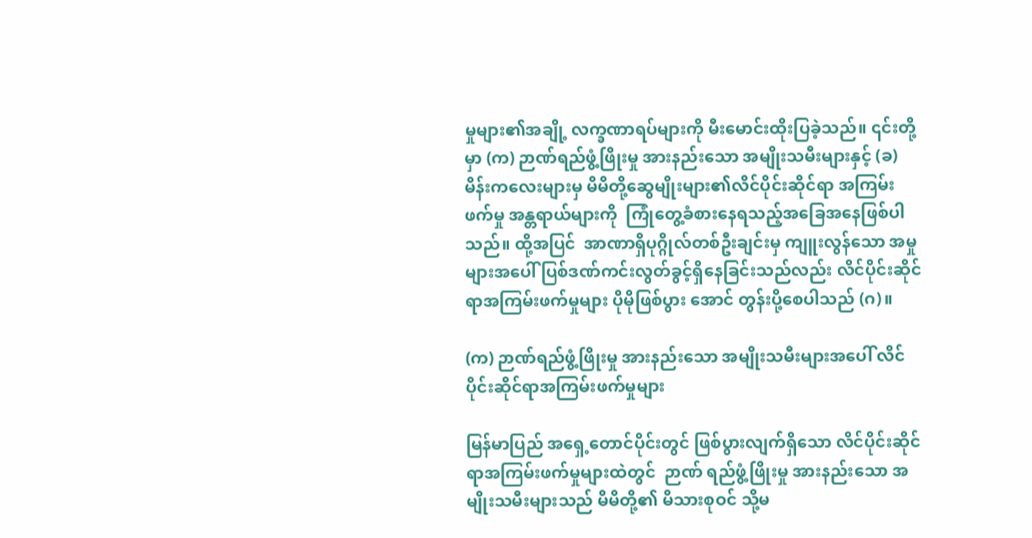မှုများ၏အချို့ လက္ခဏာရပ်များကို မီးမောင်းထိုးပြခဲ့သည်။ ၎င်းတို့မှာ (က) ဉာဏ်ရည်ဖွံ့ဖြိုးမှု အားနည်းသော အမျိုးသမီးများနှင့် (ခ) မိန်းကလေးများမှ မိမိတို့ဆွေမျိုးများ၏လိင်ပိုင်းဆိုင်ရာ အကြမ်းဖက်မှု အန္တရာယ်များကို  ကြုံတွေ့ခံစားနေရသည့်အခြေအနေဖြစ်ပါသည်။ ထို့အပြင်  အာဏာရှိပုဂ္ဂိုလ်တစ်ဦးချင်းမှ ကျူးလွန်သော အမှု များအပေါ် ပြစ်ဒဏ်ကင်းလွတ်ခွင့်ရှိနေခြင်းသည်လည်း လိင်ပိုင်းဆိုင်ရာအကြမ်းဖက်မှုများ ပိုမိုဖြစ်ပွား အောင် တွန်းပို့စေပါသည် (ဂ)။

(က) ဉာဏ်ရည်ဖွံ့ဖြိုးမှု အားနည်းသော အမျိုးသမီးများအပေါ် လိင်ပိုင်းဆိုင်ရာအကြမ်းဖက်မှုများ

မြန်မာပြည် အရှေ့တောင်ပိုင်းတွင် ဖြစ်ပွားလျက်ရှိသော လိင်ပိုင်းဆိုင်ရာအကြမ်းဖက်မှုများထဲတွင်  ဉာဏ် ရည်ဖွံ့ဖြိုးမှု အားနည်းသော အမျိုးသမီးများသည် မိမိတို့၏ မိသားစုဝင် သို့မ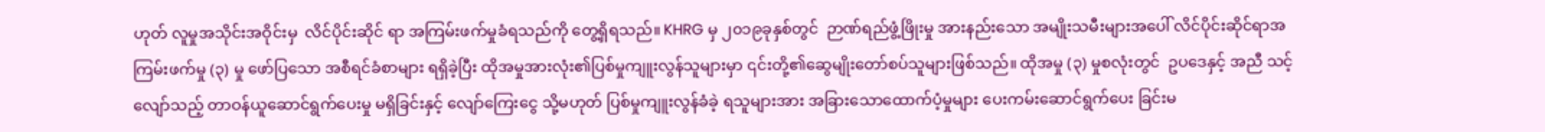ဟုတ် လူမှုအသိုင်းအဝိုင်းမှ  လိင်ပိုင်းဆိုင် ရာ အကြမ်းဖက်မှုခံရသည်ကို တွေ့ရှိရသည်။ KHRG မှ ၂၀၁၉ခုနှစ်တွင်  ဉာဏ်ရည်ဖွံ့ဖြိုးမှု အားနည်းသော အမျိုးသမီးများအပေါ် လိင်ပိုင်းဆိုင်ရာအကြမ်းဖက်မှု (၃) မှု ဖော်ပြသော အစီရင်ခံစာများ ရရှိခဲ့ပြီး ထိုအမှုအားလုံး၏ပြစ်မှုကျူးလွန်သူများမှာ ၎င်းတို့၏ဆွေမျိုးတော်စပ်သူများဖြစ်သည်။ ထိုအမှု (၃) မှုစလုံးတွင်  ဥပဒေနှင့် အညီ သင့်လျော်သည့် တာဝန်ယူဆောင်ရွက်ပေးမှု မရှိခြင်းနှင့် လျော်ကြေးငွေ သို့မဟုတ် ပြစ်မှုကျူးလွန်ခံခဲ့ ရသူများအား အခြားသောထောက်ပံ့မှုများ ပေးကမ်းဆောင်ရွက်ပေး ခြင်းမ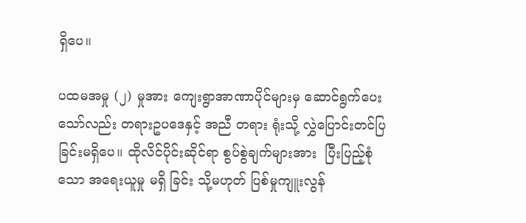ရှိပေ။

ပထမအမှု (၂) မှုအား ကျေးရွာအာဏာပိုင်များမှ ဆောင်ရွက်ပေးသော်လည်း တရားဥပဒေနှင့် အညီ တရား ရုံးသို့ လွှဲပြောင်းတင်ပြခြင်းမရှိပေ။ ထိုလိင်ပိုင်းဆိုင်ရာ စွပ်စွဲချက်များအား  ပြီးပြည့်စုံသော အရေးယူမှု မရှိ ခြင်း သို့မဟုတ် ပြစ်မှုကျူးလွန်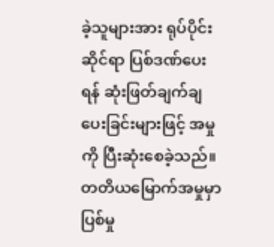ခဲ့သူများအား ရုပ်ပိုင်းဆိုင်ရာ ပြစ်ဒဏ်ပေးရန် ဆုံးဖြတ်ချက်ချပေးခြင်းများဖြင့် အမှုကို ပြီးဆုံးစေခဲ့သည်။ တတိယမြောက်အမှုမှာ ပြစ်မှု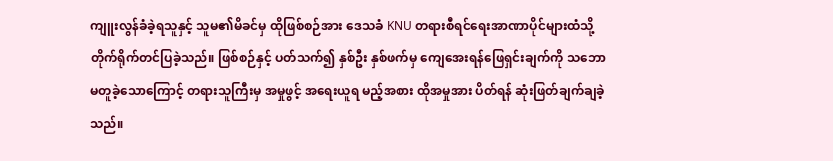ကျူးလွန်ခံခဲ့ရသူနှင့် သူမ၏မိခင်မှ ထိုဖြစ်စဉ်အား ဒေသခံ KNU တရားစီရင်ရေးအာဏာပိုင်များထံသို့ တိုက်ရိုက်တင်ပြခဲ့သည်။ ဖြစ်စဉ်နှင့် ပတ်သက်၍ နှစ်ဦး နှစ်ဖက်မှ ကျေအေးရန်ဖြေရှင်းချက်ကို သဘောမတူခဲ့သောကြောင့် တရားသူကြီးမှ အမှုဖွင့် အရေးယူရ မည့်အစား ထိုအမှုအား ပိတ်ရန် ဆုံးဖြတ်ချက်ချခဲ့သည်။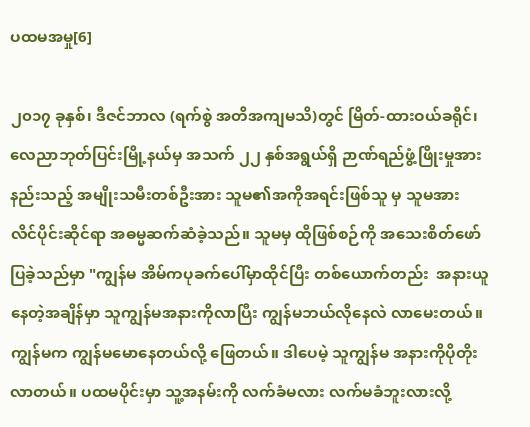ပထမအမှု[6]

၂၀၁၇ ခုနှစ်၊ ဒီဇင်ဘာလ (ရက်စွဲ အတိအကျမသိ)တွင် မြိတ်-ထားဝယ်ခရိုင်၊ လေညာဘုတ်ပြင်းမြို့နယ်မှ အသက် ၂၂ နှစ်အရွယ်ရှိ ဉာဏ်ရည်ဖွံ့ဖြိုးမှုအားနည်းသည့် အမျိုးသမီးတစ်ဦးအား သူမ၏အကိုအရင်းဖြစ်သူ မှ သူမအား လိင်ပိုင်းဆိုင်ရာ အဓမ္မဆက်ဆံခဲ့သည်။ သူမမှ ထိုဖြစ်စဉ်ကို အသေးစိတ်ဖော်ပြခဲ့သည်မှာ "ကျွန်မ အိမ်ကပုခက်ပေါ်မှာထိုင်ပြီး တစ်ယောက်တည်း  အနားယူနေတဲ့အချိန်မှာ သူကျွန်မအနားကိုလာပြီး ကျွန်မဘယ်လိုနေလဲ လာမေးတယ်။ ကျွန်မက ကျွန်မမောနေတယ်လို့ ဖြေတယ်။ ဒါပေမဲ့ သူကျွန်မ အနားကိုပိုတိုးလာတယ်။ ပထမပိုင်းမှာ သူ့အနမ်းကို လက်ခံမလား လက်မခံဘူးလားလို့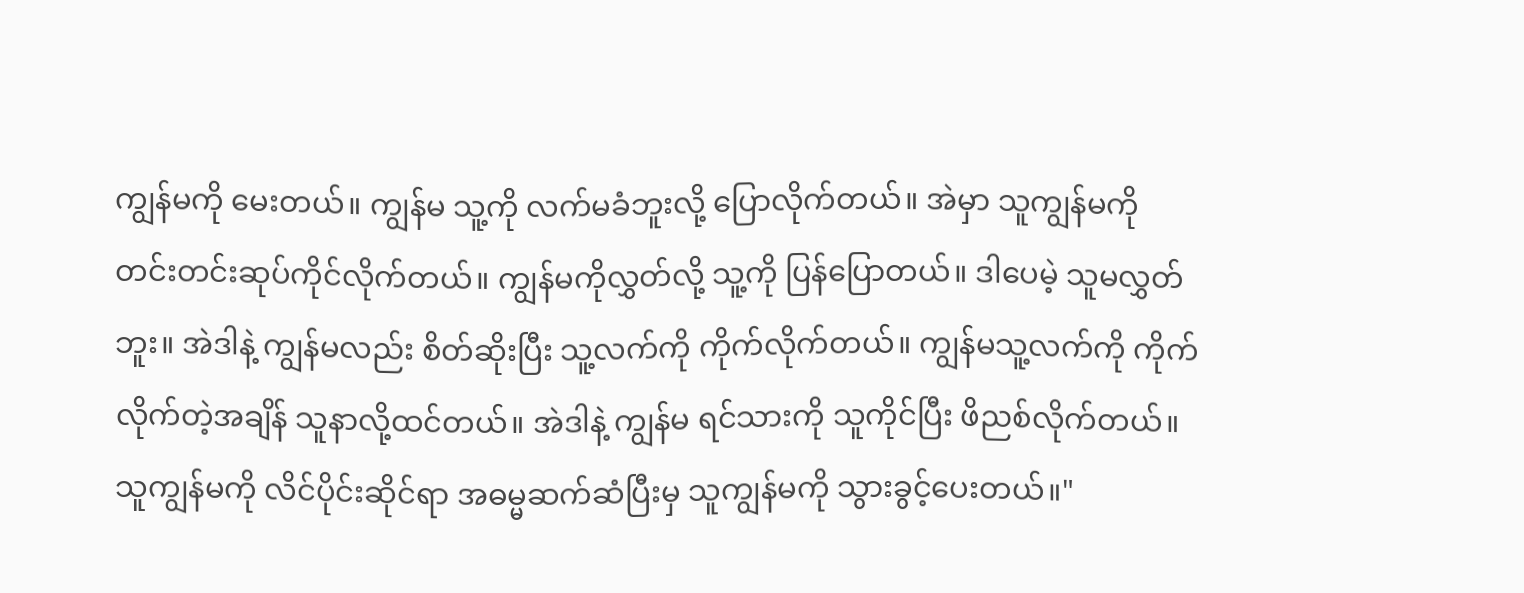ကျွန်မကို မေးတယ်။ ကျွန်မ သူ့ကို လက်မခံဘူးလို့ ပြောလိုက်တယ်။ အဲမှာ သူကျွန်မကို တင်းတင်းဆုပ်ကိုင်လိုက်တယ်။ ကျွန်မကိုလွှတ်လို့ သူ့ကို ပြန်ပြောတယ်။ ဒါပေမဲ့ သူမလွှတ်ဘူး။ အဲဒါနဲ့ ကျွန်မလည်း စိတ်ဆိုးပြီး သူ့လက်ကို ကိုက်လိုက်တယ်။ ကျွန်မသူ့လက်ကို ကိုက်လိုက်တဲ့အချိန် သူနာလို့ထင်တယ်။ အဲဒါနဲ့ ကျွန်မ ရင်သားကို သူကိုင်ပြီး ဖိညစ်လိုက်တယ်။ သူကျွန်မကို လိင်ပိုင်းဆိုင်ရာ အဓမ္မဆက်ဆံပြီးမှ သူကျွန်မကို သွားခွင့်ပေးတယ်။"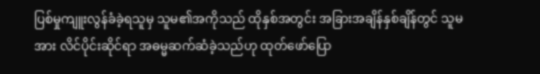ပြစ်မှုကျူးလွန်ခံခဲ့ရသူမှ သူမ၏အကိုသည် ထိုနှစ်အတွင်း အခြားအချိန်နှစ်ချိန်တွင် သူမအား လိင်ပိုင်းဆိုင်ရာ အဓမ္မဆက်ဆံခဲ့သည်ဟု ထုတ်ဖော်ပြော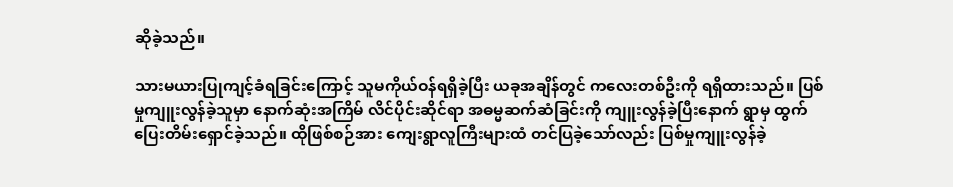ဆိုခဲ့သည်။

သားမယားပြုကျင့်ခံရခြင်းကြောင့် သူမကိုယ်ဝန်ရရှိခဲ့ပြီး ယခုအချိန်တွင် ကလေးတစ်ဦးကို ရရှိထားသည်။ ပြစ်မှုကျူးလွန်ခဲ့သူမှာ နောက်ဆုံးအကြိမ် လိင်ပိုင်းဆိုင်ရာ အဓမ္မဆက်ဆံခြင်းကို ကျူးလွန်ခဲ့ပြီးနောက် ရွာမှ ထွက်ပြေးတိမ်းရှောင်ခဲ့သည်။ ထိုဖြစ်စဉ်အား ကျေးရွာလူကြီးများထံ တင်ပြခဲ့သော်လည်း ပြစ်မှုကျူးလွန်ခဲ့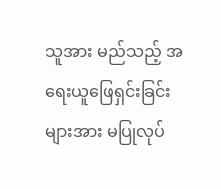သူအား မည်သည့် အရေးယူဖြေရှင်းခြင်းများအား မပြုလုပ်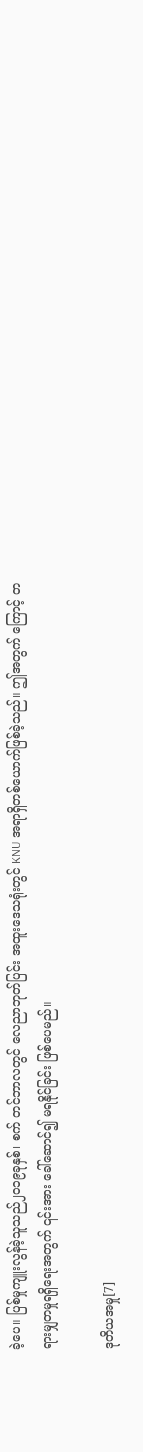ခဲ့ပေ။ ပြစ်မှုကျူးလွန်ခဲ့သူသည်၂၀၁၉ခုနှစ်၊ စက် တင်ဘာလတွင် လေညာဘုတ်ပြင်း အထူးဒေသရုံးတွင် KNU အရာရှိတစ်ယောက်ဖြစ်ခဲ့သည်။ ဤအတွက် ကြောင့် တရားမျှတမှုရရှိရေးအတွက် ၎င်းအား ခေါ်ဆောင်၍ မရနိုင်ခြင်း ဖြစ်ပေမည်။

ဒုတိယအမှု[7]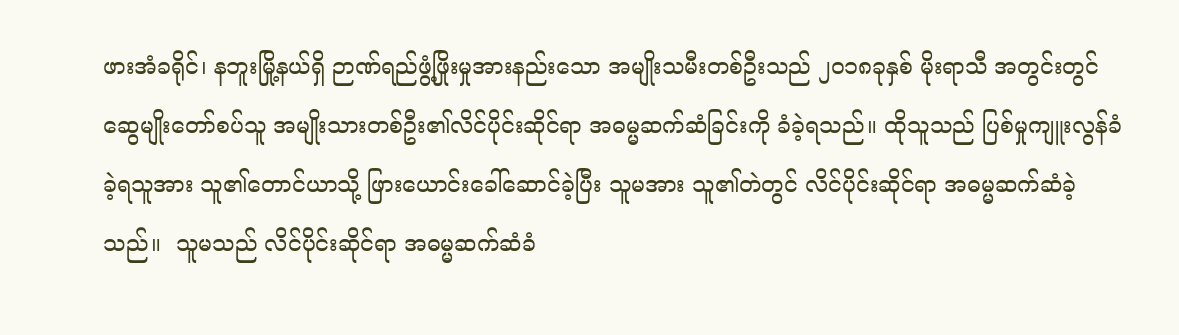ဖားအံခရိုင်၊ နဘူးမြို့နယ်ရှိ ဉာဏ်ရည်ဖွံ့ဖြိုးမှုအားနည်းသော အမျိုးသမီးတစ်ဦးသည် ၂၀၁၈ခုနှစ် မိုးရာသီ အတွင်းတွင် ဆွေမျိုးတော်စပ်သူ အမျိုးသားတစ်ဦး၏လိင်ပိုင်းဆိုင်ရာ အဓမ္မဆက်ဆံခြင်းကို ခံခဲ့ရသည်။ ထိုသူသည် ပြစ်မှုကျူးလွန်ခံခဲ့ရသူအား သူ၏တောင်ယာသို့ ဖြားယောင်းခေါ်ဆောင်ခဲ့ပြီး သူမအား သူ၏တဲတွင် လိင်ပိုင်းဆိုင်ရာ အဓမ္မဆက်ဆံခဲ့သည်။  သူမသည် လိင်ပိုင်းဆိုင်ရာ အဓမ္မဆက်ဆံခံ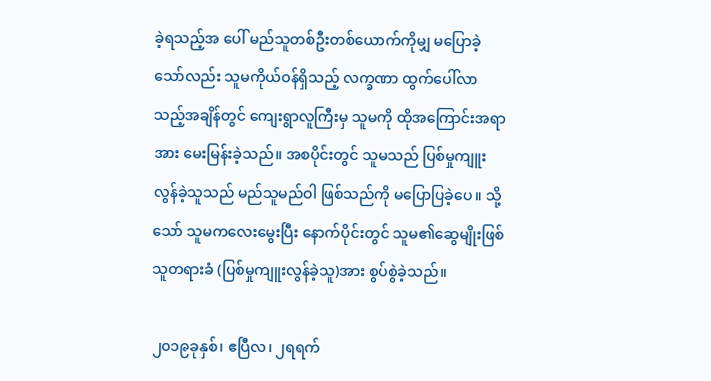ခဲ့ရသည့်အ ပေါ် မည်သူတစ်ဦးတစ်ယောက်ကိုမျှ မပြောခဲ့သော်လည်း သူမကိုယ်ဝန်ရှိသည့် လက္ခဏာ ထွက်ပေါ်လာ သည့်အချိန်တွင် ကျေးရွာလူကြီးမှ သူမကို ထိုအကြောင်းအရာအား မေးမြန်းခဲ့သည်။ အစပိုင်းတွင် သူမသည် ပြစ်မှုကျူးလွန်ခဲ့သူသည် မည်သူမည်ဝါ ဖြစ်သည်ကို မပြောပြခဲ့ပေ။ သို့သော် သူမကလေးမွေးပြီး နောက်ပိုင်းတွင် သူမ၏ဆွေမျိုးဖြစ်သူတရားခံ (ပြစ်မှုကျူးလွန်ခဲ့သူ)အား စွပ်စွဲခဲ့သည်။

၂၀၁၉ခုနှစ်၊ ဧပြီလ၊ ၂ရရက်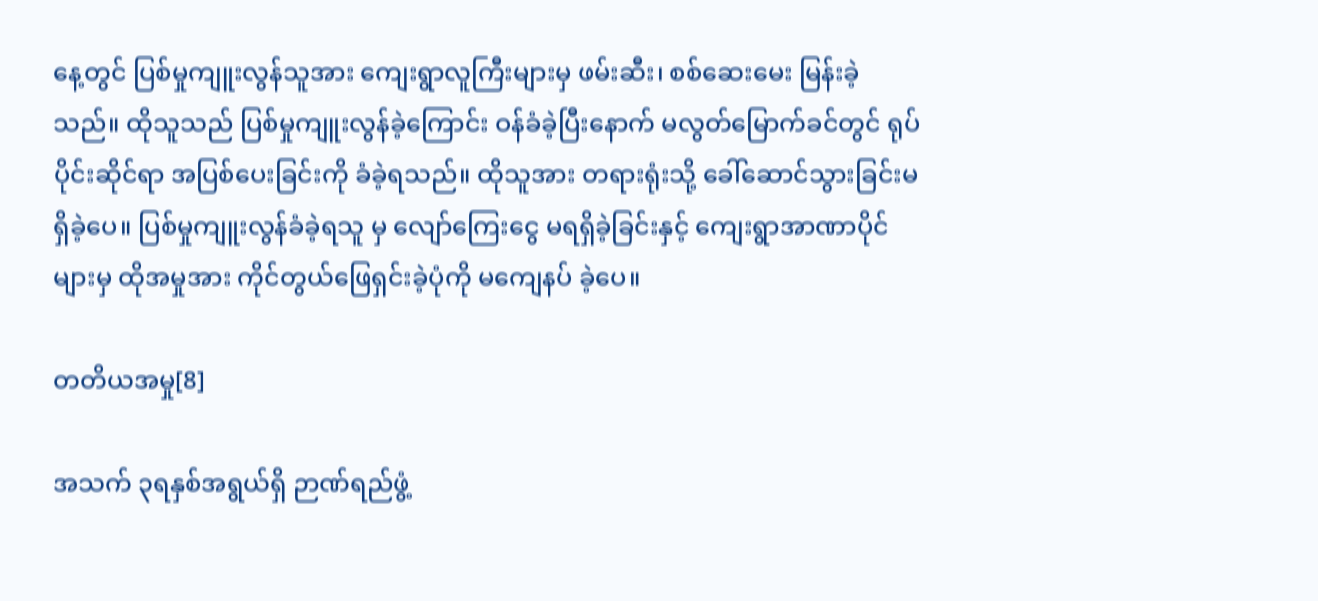နေ့တွင် ပြစ်မှုကျူးလွန်သူအား ကျေးရွာလူကြီးများမှ ဖမ်းဆီး၊ စစ်ဆေးမေး မြန်းခဲ့သည်။ ထိုသူသည် ပြစ်မှုကျူးလွန်ခဲ့ကြောင်း ဝန်ခံခဲ့ပြီးနောက် မလွတ်မြောက်ခင်တွင် ရုပ်ပိုင်းဆိုင်ရာ အပြစ်ပေးခြင်းကို ခံခဲ့ရသည်။ ထိုသူအား တရားရုံးသို့ ခေါ်ဆောင်သွားခြင်းမရှိခဲ့ပေ။ ပြစ်မှုကျူးလွန်ခံခဲ့ရသူ မှ လျော်ကြေးငွေ မရရှိခဲ့ခြင်းနှင့် ကျေးရွာအာဏာပိုင်များမှ ထိုအမှုအား ကိုင်တွယ်ဖြေရှင်းခဲ့ပုံကို မကျေနပ် ခဲ့ပေ။

တတိယအမှု[8]

အသက် ၃ရနှစ်အရွယ်ရှိ ဉာဏ်ရည်ဖွံ့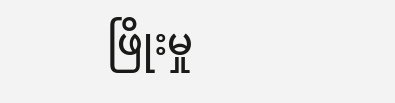ဖြိုးမှု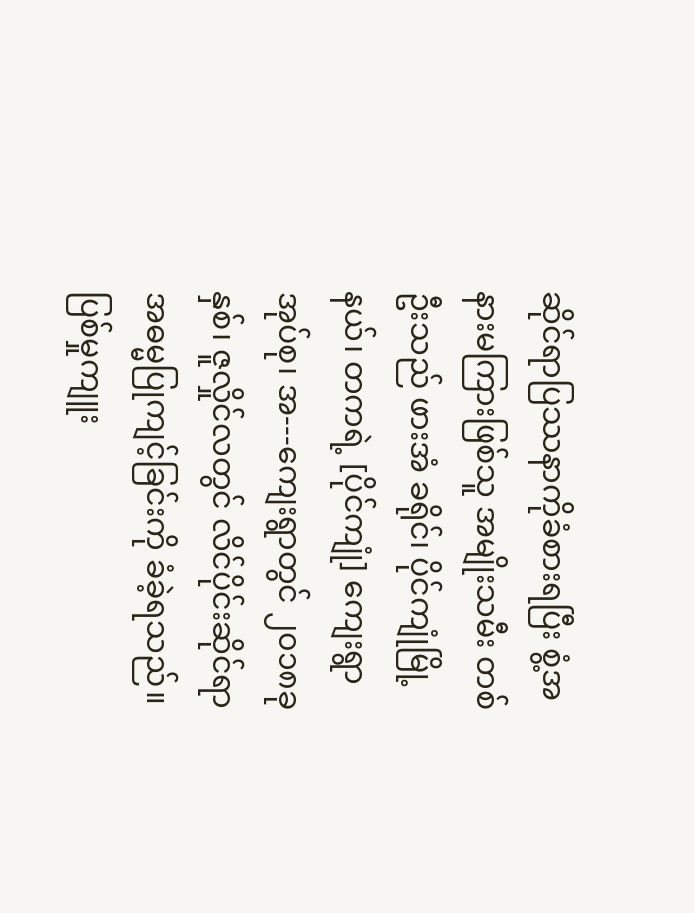ဆိုင်ရာပြဿနာကိုခံစားရပြီး စွံ့အနားမကြားဖြစ်သူ အမျိုးသမီး တစ်ဦးသည် ဖားအံ ခရိုင်၊ ပိုင်ကျုံမြို့နယ်၊ တကရဲ့ [ပိုင်ကျုံ] ကျေးရွာအုပ်စု၊ အ---ကျေးရွာတွင် ၂၀၁၈ခုနှစ်၊ ဇူလှိုင်လတွင် လိင်ပိုင်းဆိုင်ရာအဓမ္မပြုကျင့်ခြင်းကို ခံခဲ့ရသည်။ ပြစ်မှုကျူး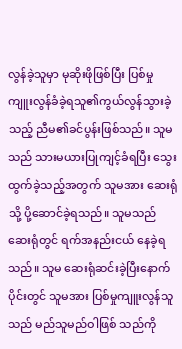လွန်ခဲ့သူမှာ မုဆိုးဖိုဖြစ်ပြီး ပြစ်မှု ကျူးလွန်ခံခဲ့ရသူ၏ကွယ်လွန်သွားခဲ့သည့် ညီမ၏ခင်ပွန်းဖြစ်သည်။ သူမသည် သားမယားပြုကျင့်ခံရပြီး သွေးထွက်ခဲ့သည့်အတွက် သူမအား ဆေးရုံသို့ ပို့ဆောင်ခဲ့ရသည်။ သူမသည် ဆေးရုံတွင် ရက်အနည်းငယ် နေခဲ့ရသည်။ သူမ ဆေးရုံဆင်းခဲ့ပြီးနောက်ပိုင်းတွင် သူမအား ပြစ်မှုကျူးလွန်သူသည် မည်သူမည်ဝါဖြစ် သည်ကို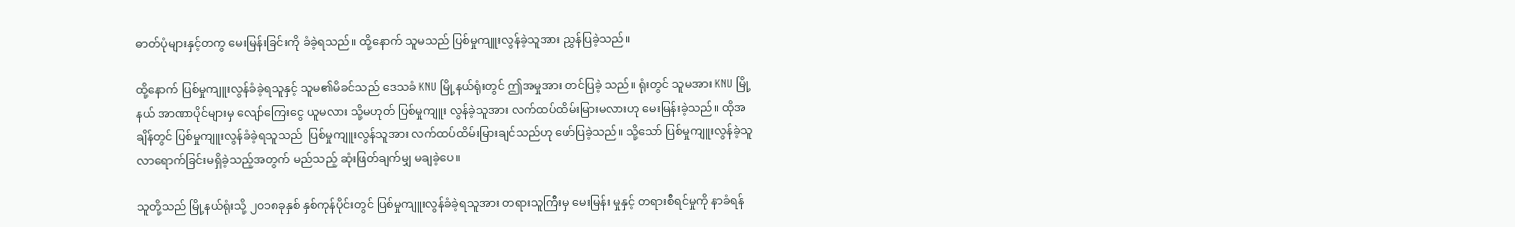ဓာတ်ပုံများနှင့်တကွ မေးမြန်းခြင်းကို ခံခဲ့ရသည်။ ထို့နောက် သူမသည် ပြစ်မှုကျူးလွန်ခဲ့သူအား ညွှန်ပြခဲ့သည်။

ထို့နောက် ပြစ်မှုကျူးလွန်ခံခဲ့ရသူနှင့် သူမ၏မိခင်သည် ဒေသခံ KNU မြို့နယ်ရုံးတွင် ဤအမှုအား တင်ပြခဲ့ သည်။ ရုံးတွင် သူမအား KNU မြို့နယ် အာဏာပိုင်များမှ လျော်ကြေးငွေ ယူမလား သို့မဟုတ် ပြစ်မှုကျူး လွန်ခဲ့သူအား လက်ထပ်ထိမ်းမြားမလားဟု မေးမြန်းခဲ့သည်။ ထိုအချိန်တွင် ပြစ်မှုကျူးလွန်ခံခဲ့ရသူသည်  ပြစ်မှုကျူးလွန်သူအား လက်ထပ်ထိမ်းမြားချင်သည်ဟု ဖော်ပြခဲ့သည်။ သို့သော် ပြစ်မှုကျူးလွန်ခဲ့သူ လာရောက်ခြင်းမရှိခဲ့သည့်အတွက် မည်သည့် ဆုံးဖြတ်ချက်မျှ မချခဲ့ပေ။

သူတို့သည် မြို့နယ်ရုံးသို့ ၂၀၁၈ခုနှစ် နှစ်ကုန်ပိုင်းတွင် ပြစ်မှုကျူးလွန်ခံခဲ့ရသူအား တရားသူကြီးမှ မေးမြန်း မှုနှင့် တရားစီရင်မှုကို နာခံရန်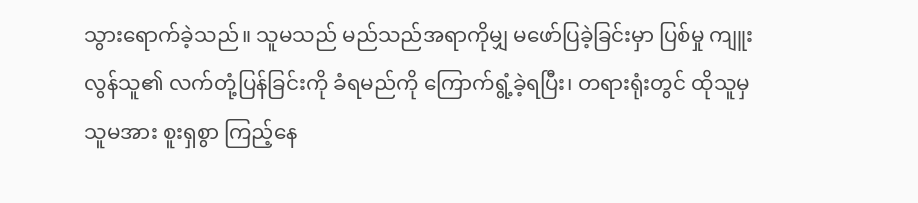သွားရောက်ခဲ့သည်။ သူမသည် မည်သည်အရာကိုမျှ မဖော်ပြခဲ့ခြင်းမှာ ပြစ်မှု ကျူးလွန်သူ၏ လက်တုံ့ပြန်ခြင်းကို ခံရမည်ကို ကြောက်ရွံ့ခဲ့ရပြီး၊ တရားရုံးတွင် ထိုသူမှ သူမအား စူးရှစွာ ကြည့်နေ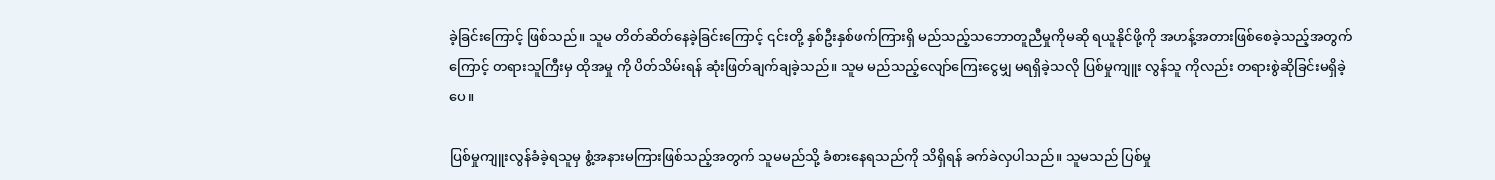ခဲ့ခြင်းကြောင့် ဖြစ်သည်။ သူမ တိတ်ဆိတ်နေခဲ့ခြင်းကြောင့် ၎င်းတို့ နှစ်ဦးနှစ်ဖက်ကြားရှိ မည်သည့်သဘောတူညီမှုကိုမဆို ရယူနိုင်ဖို့ကို အဟန့်အတားဖြစ်စေခဲ့သည့်အတွက်ကြောင့် တရားသူကြီးမှ ထိုအမှု ကို ပိတ်သိမ်းရန် ဆုံးဖြတ်ချက်ချခဲ့သည်။ သူမ မည်သည့်လျော်ကြေးငွေမျှ မရရှိခဲ့သလို ပြစ်မှုကျူး လွန်သူ ကိုလည်း တရားစွဲဆိုခြင်းမရှိခဲ့ပေ။

ပြစ်မှုကျူးလွန်ခံခဲ့ရသူမှ စွံ့အနားမကြားဖြစ်သည့်အတွက် သူမမည်သို့ ခံစားနေရသည်ကို သိရှိရန် ခက်ခဲလှပါသည်။ သူမသည် ပြစ်မှု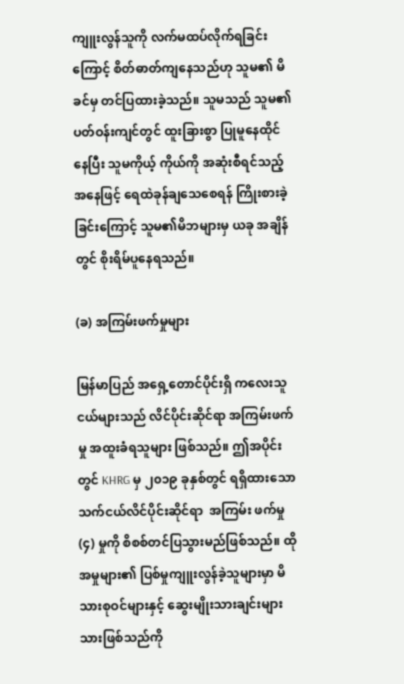ကျူးလွန်သူကို လက်မထပ်လိုက်ရခြင်းကြောင့် စိတ်ဓာတ်ကျနေသည်ဟု သူမ၏ မိခင်မှ တင်ပြထားခဲ့သည်။ သူမသည် သူမ၏ပတ်ဝန်းကျင်တွင် ထူးခြားစွာ ပြုမူနေထိုင်နေပြီး သူမကိုယ့် ကိုယ်ကို အဆုံးစီရင်သည့်အနေဖြင့် ရေထဲခုန်ချသေစေရန် ကြိုးစားခဲ့ခြင်းကြောင့် သူမ၏မိဘများမှ ယခု အချိန်တွင် စိုးရိမ်ပူနေရသည်။

(ခ) အကြမ်းဖက်မှုများ

မြန်မာပြည် အရှေ့တောင်ပိုင်းရှိ ကလေးသူငယ်များသည် လိင်ပိုင်းဆိုင်ရာ အကြမ်းဖက်မှု အထူးခံရသူများ ဖြစ်သည်။ ဤအပိုင်းတွင် KHRG မှ ၂၀၁၉ ခုနှစ်တွင် ရရှိထားသော သက်ငယ်လိင်ပိုင်းဆိုင်ရာ  အကြမ်း ဖက်မှု (၄) မှုကို စိစစ်တင်ပြသွားမည်ဖြစ်သည်။ ထိုအမှုများ၏ ပြစ်မှုကျူးလွန်ခဲ့သူများမှာ မိသားစုဝင်များနှင့် ဆွေးမျိုးသားချင်းများသားဖြစ်သည်ကို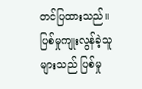တင်ပြထားသည်။ ပြစ်မှုကျုးလွန်ခဲ့သူများသည် ပြစ်မှု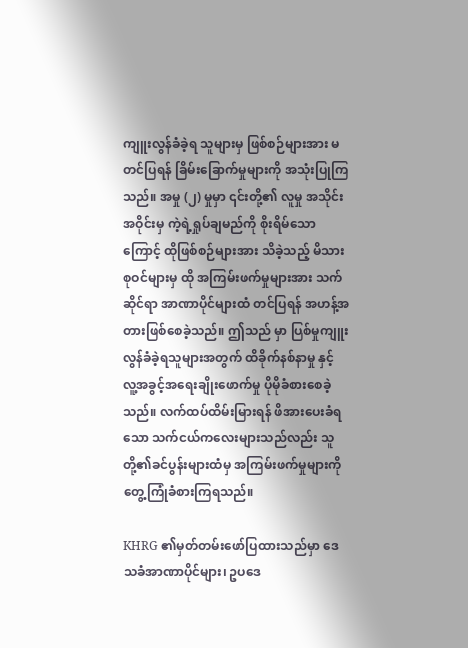ကျူးလွန်ခံခဲ့ရ သူများမှ ဖြစ်စဉ်များအား မတင်ပြရန် ခြိမ်းခြောက်မှုများကို အသုံးပြုကြသည်။ အမှု (၂) မှုမှာ ၎င်းတို့၏ လူမှု အသိုင်းအဝိုင်းမှ ကဲ့ရဲ့ရှုပ်ချမည်ကို စိုးရိမ်သောကြောင့် ထိုဖြစ်စဉ်များအား သိခဲ့သည့် မိသားစုဝင်များမှ ထို အကြမ်းဖက်မှုများအား သက်ဆိုင်ရာ အာဏာပိုင်များထံ တင်ပြရန် အဟန့်အတားဖြစ်စေခဲ့သည်။ ဤသည် မှာ ပြစ်မှုကျူးလွန်ခံခဲ့ရသူများအတွက် ထိခိုက်နစ်နာမှု နှင့် လူ့အခွင့်အရေးချိုးဖောက်မှု ပိုမိုခံစားစေခဲ့သည်။ လက်ထပ်ထိမ်းမြားရန် ဖိအားပေးခံရသော သက်ငယ်ကလေးများသည်လည်း သူတို့၏ခင်ပွန်းများထံမှ အကြမ်းဖက်မှုများကို တွေ့ကြုံခံစားကြရသည်။

KHRG ၏မှတ်တမ်းဖော်ပြထားသည်မှာ ဒေသခံအာဏာပိုင်များ၊ ဥပဒေ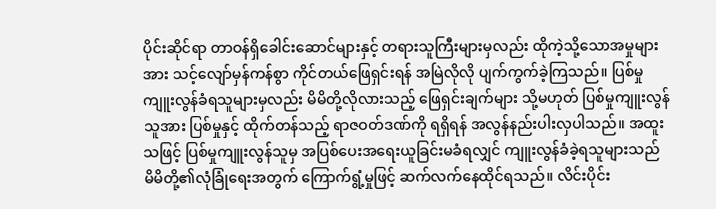ပိုင်းဆိုင်ရာ တာဝန်ရှိခေါင်းဆောင်များနှင့် တရားသူကြီးများမှလည်း ထိုကဲ့သို့သောအမှုများအား သင့်လျော်မှန်ကန်စွာ ကိုင်တယ်ဖြေရှင်းရန် အမြဲလိုလို ပျက်ကွက်ခဲ့ကြသည်။ ပြစ်မှုကျူးလွန်ခံရသူများမှလည်း မိမိတို့လိုလားသည့် ဖြေရှင်းချက်များ သို့မဟုတ် ပြစ်မှုကျူးလွန်သူအား ပြစ်မှုနှင့် ထိုက်တန်သည့် ရာဇဝတ်ဒဏ်ကို ရရှိရန် အလွန်နည်းပါးလှပါသည်။ အထူးသဖြင့် ပြစ်မှုကျူးလွန်သူမှ အပြစ်ပေးအရေးယူခြင်းမခံရလျှင် ကျူးလွန်ခံခဲ့ရသူများသည် မိမိတို့၏လုံခြုံရေးအတွက် ကြောက်ရွံ့မှုဖြင့် ဆက်လက်နေထိုင်ရသည်။ လိင်းပိုင်း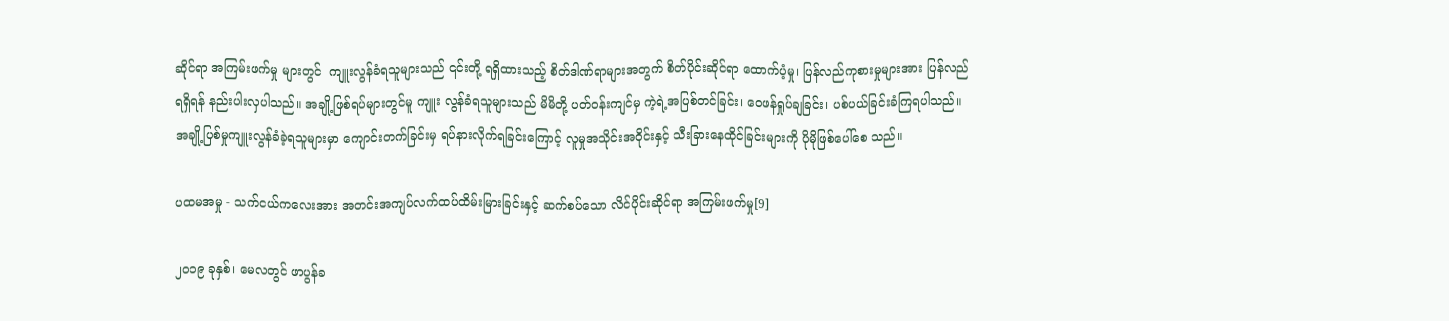ဆိုင်ရာ အကြမ်းဖက်မှု များတွင်  ကျူးလွန်ခံရသူများသည် ၎င်းတို့ ရရှိထားသည့် စိတ်ဒါဏ်ရာများအတွက် စိတ်ပိုင်းဆိုင်ရာ ထောက်ပံ့မှု၊ ပြန်လည်ကုစားမှုများအား ပြန်လည်ရရှိရန် နည်းပါးလှပါသည်။ အချို့ဖြစ်ရပ်များတွင်မူ ကျူး လွန်ခံရသူများသည် မိမိတို့ ပတ်ဝန်းကျင်မှ ကဲ့ရဲ့အပြစ်တင်ခြင်း၊ ဝေဖန်ရှုပ်ချခြင်း၊ ပစ်ပယ်ခြင်းခံကြရပါသည်။ အချို့ပြစ်မှုကျူးလွန်ခံခဲ့ရသူများမှာ ကျောင်းတက်ခြင်းမှ ရပ်နားလိုက်ရခြင်းကြောင့် လူမှုအသိုင်းအဝိုင်းနှင့် သီးခြားနေထိုင်ခြင်းများကို ပိုမိုဖြစ်ပေါ်စေ သည်။

ပထမအမှု - သက်ငယ်ကလေးအား အတင်းအကျပ်လက်ထပ်ထိမ်းမြားခြင်းနှင့် ဆက်စပ်သော လိင်ပိုင်းဆိုင်ရာ အကြမ်းဖက်မှု[9]

၂၀၁၉ ခုနှစ်၊ မေလတွင် ဖာပွန်ခ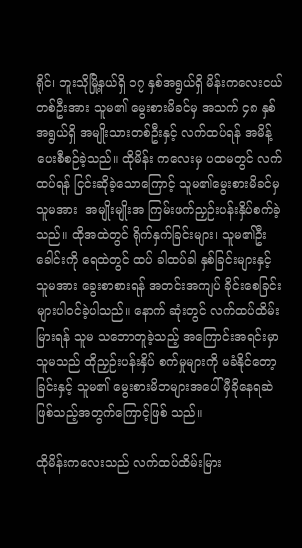ရိုင်၊ ဘူးသိုမြို့နယ်ရှိ ၁၇ နှစ်အရွယ်ရှိ မိန်းကလေးငယ်တစ်ဦးအား သူမ၏ မွေးစားမိခင်မှ အသက် ၄၈ နှစ်အရွယ်ရှိ အမျိုးသားတစ်ဦးနှင့် လက်ထပ်ရန် အမိန့်ပေးစီစဉ်ခဲ့သည်။ ထိုမိန်း ကလေးမှ ပထမတွင် လက်ထပ်ရန် ငြင်းဆိုခဲ့သောကြောင့် သူမ၏မွေးစားမိခင်မှ သူမအား  အမျိုးမျိုးအ ကြမ်းဖက်ညှဉ်းပန်းနှိပ်စက်ခဲ့သည်။ ထိုအထဲတွင် ရိုက်နှက်ခြင်းများ၊ သူမ၏ဦးခေါင်းကို ရေထဲတွင် ထပ် ခါထပ်ခါ နှစ်ခြင်းများနှင့် သူမအား ခွေးစာစားရန် အတင်းအကျပ် ခိုင်းစေခြင်းများပါဝင်ခဲ့ပါသည်။ နောက် ဆုံးတွင် လက်ထပ်ထိမ်းမြားရန် သူမ သဘောတူခဲ့သည့် အကြောင်းအရင်းမှာ သူမသည် ထိုညှဉ်းပန်းနှိပ် စက်မှုများကို မခံနိုင်တော့ခြင်းနှင့် သူမ၏ မွေးစားမိဘများအပေါ် မှီခိုနေရဆဲဖြစ်သည့်အတွက်ကြောင့်ဖြစ် သည်။

ထိုမိန်းကလေးသည် လက်ထပ်ထိမ်းမြား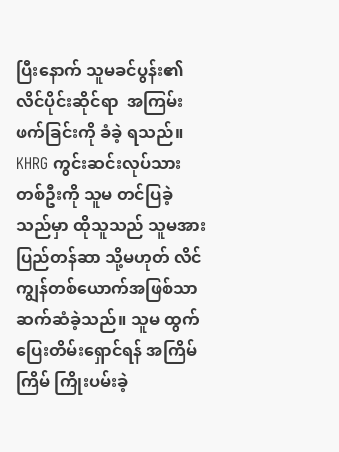ပြီးနောက် သူမခင်ပွန်း၏ လိင်ပိုင်းဆိုင်ရာ  အကြမ်းဖက်ခြင်းကို ခံခဲ့ ရသည်။ KHRG ကွင်းဆင်းလုပ်သားတစ်ဦးကို သူမ တင်ပြခဲ့သည်မှာ ထိုသူသည် သူမအား ပြည်တန်ဆာ သို့မဟုတ် လိင်ကျွန်တစ်ယောက်အဖြစ်သာ ဆက်ဆံခဲ့သည်။ သူမ ထွက်ပြေးတိမ်းရှောင်ရန် အကြိမ်ကြိမ် ကြိုးပမ်းခဲ့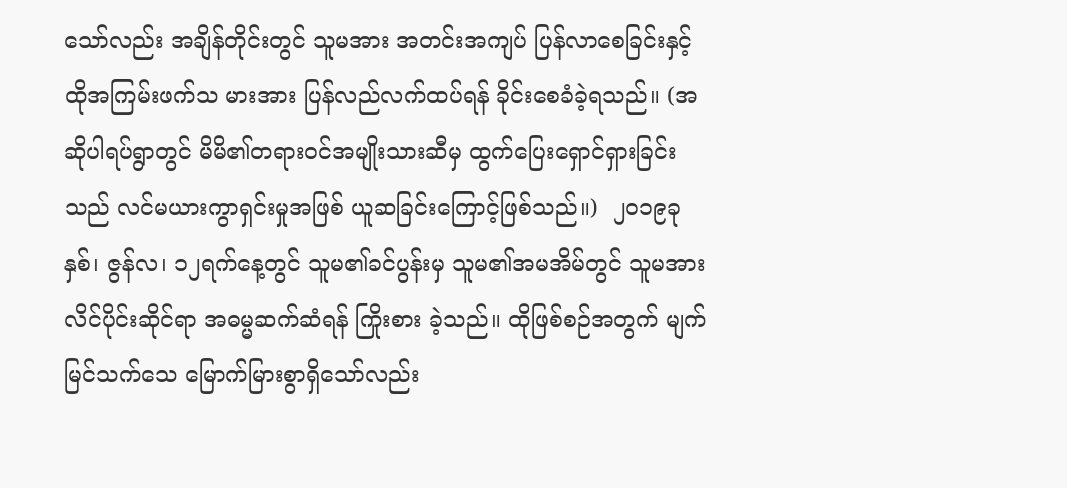သော်လည်း အချိန်တိုင်းတွင် သူမအား အတင်းအကျပ် ပြန်လာစေခြင်းနှင့် ထိုအကြမ်းဖက်သ မားအား ပြန်လည်လက်ထပ်ရန် ခိုင်းစေခံခဲ့ရသည်။ (အဆိုပါရပ်ရွာတွင် မိမိ၏တရားဝင်အမျိုးသားဆီမှ ထွက်ပြေးရှောင်ရှားခြင်းသည် လင်မယားကွာရှင်းမှုအဖြစ် ယူဆခြင်းကြောင့်ဖြစ်သည်။)  ၂၀၁၉ခုနှစ်၊ ဇွန်လ၊ ၁၂ရက်နေ့တွင် သူမ၏ခင်ပွန်းမှ သူမ၏အမအိမ်တွင် သူမအား လိင်ပိုင်းဆိုင်ရာ အဓမ္မဆက်ဆံရန် ကြိုးစား ခဲ့သည်။ ထိုဖြစ်စဉ်အတွက် မျက်မြင်သက်သေ မြောက်မြားစွာရှိသော်လည်း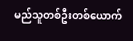မည်သူတစ်ဦးတစ်ယောက်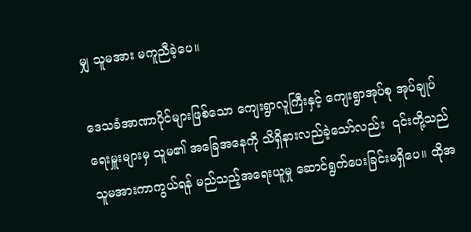မျှ သူမအား မကူညီခဲ့ပေ။

ဒေသခံအာဏာပိုင်များဖြစ်သော ကျေးရွာလူကြီးနှင့် ကျေးရွာအုပ်စု အုပ်ချုပ်ရေးမှူးများမှ သူမ၏ အခြေအနေကို သိရှိနားလည်ခဲ့သော်လည်း  ၎င်းတို့သည် သူမအားကာကွယ်ရန် မည်သည့်အရေးယူမှု ဆောင်ရွက်ပေးခြင်းမရှိပေ။ ထိုအ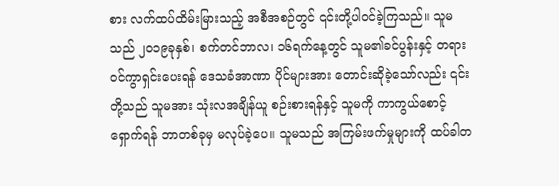စား လက်ထပ်ထိမ်းမြားသည့် အစီအစဉ်တွင် ၎င်းတို့ပါဝင်ခဲ့ကြသည်။ သူမသည် ၂၀၁၉ခုနှစ်၊ စက်တင်ဘာလ၊ ၁၆ရက်နေ့တွင် သူမ၏ခင်ပွန်းနှင့် တရားဝင်ကွာရှင်းပေးရန် ဒေသခံအာဏာ ပိုင်များအား တောင်းဆိုခဲ့သော်လည်း ၎င်းတို့သည် သူမအား သုံးလအချိန်ယူ စဉ်းစားရန်နှင့် သူမကို ကာကွယ်စောင့်ရှောက်ရန် ဘာတစ်ခုမှ မလုပ်ခဲ့ပေ။ သူမသည် အကြမ်းဖက်မှုများကို ထပ်ခါတ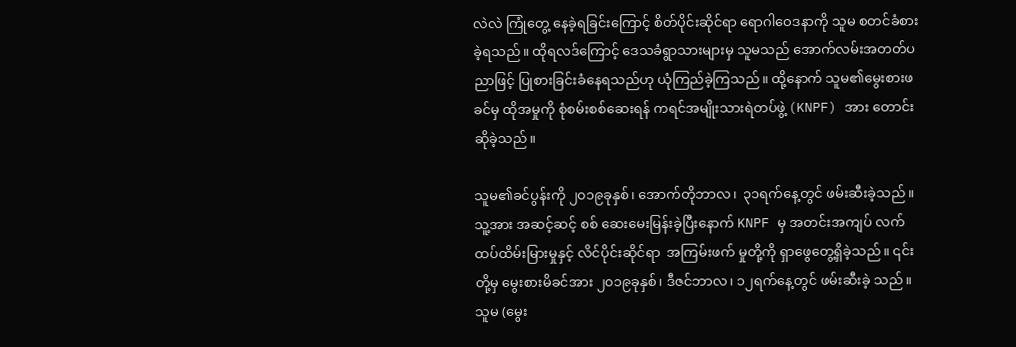လဲလဲ ကြုံတွေ့ နေခဲ့ရခြင်းကြောင့် စိတ်ပိုင်းဆိုင်ရာ ရောဂါဝေဒနာကို သူမ စတင်ခံစားခဲ့ရသည်။ ထိုရလဒ်ကြောင့် ဒေသခံရွာသားများမှ သူမသည် အောက်လမ်းအတတ်ပညာဖြင့် ပြုစားခြင်းခံနေရသည်ဟု ယုံကြည်ခဲ့ကြသည်။ ထို့နောက် သူမ၏မွေးစားဖခင်မှ ထိုအမှုကို စုံစမ်းစစ်ဆေးရန် ကရင်အမျိုးသားရဲတပ်ဖွဲ့ (KNPF) အား တောင်းဆိုခဲ့သည်။

သူမ၏ခင်ပွန်းကို ၂၀၁၉ခုနှစ်၊ အောက်တိုဘာလ၊  ၃၁ရက်နေ့တွင် ဖမ်းဆီးခဲ့သည်။ သူ့အား အဆင့်ဆင့် စစ် ဆေးမေးမြန်းခဲ့ပြီးနောက် KNPF မှ အတင်းအကျပ် လက်ထပ်ထိမ်းမြားမှုနှင့် လိင်ပိုင်းဆိုင်ရာ  အကြမ်းဖက် မှုတို့ကို ရှာဖွေတွေ့ရှိခဲ့သည်။ ၎င်းတို့မှ မွေးစားမိခင်အား ၂၀၁၉ခုနှစ်၊ ဒီဇင်ဘာလ၊ ၁၂ရက်နေ့တွင် ဖမ်းဆီးခဲ့ သည်။ သူမ (မွေး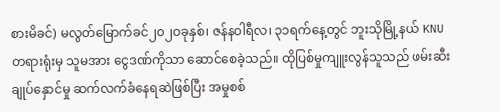စားမိခင်) မလွတ်မြောက်ခင်၂၀၂ဝခုနှစ်၊ ဇန်နဝါရီလ၊ ၃၁ရက်နေ့တွင် ဘူးသိုမြို့နယ် KNU တရားရုံးမှ သူမအား ငွေဒဏ်ကိုသာ ဆောင်စေခဲ့သည်။ ထိုပြစ်မှုကျူးလွန်သူသည် ဖမ်းဆီးချုပ်နှောင်မှု ဆက်လက်ခံနေရဆဲဖြစ်ပြီး အမှုစစ်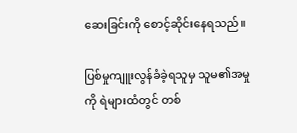ဆေးခြင်းကို စောင့်ဆိုင်းနေရသည်။

ပြစ်မှုကျူးလွန်ခံခဲ့ရသူမှ သူမ၏အမှုကို ရဲများထံတွင် တစ်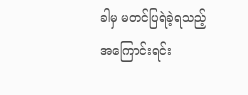ခါမှ မတင်ပြရဲခဲ့ရသည့်အကြောင်းရင်း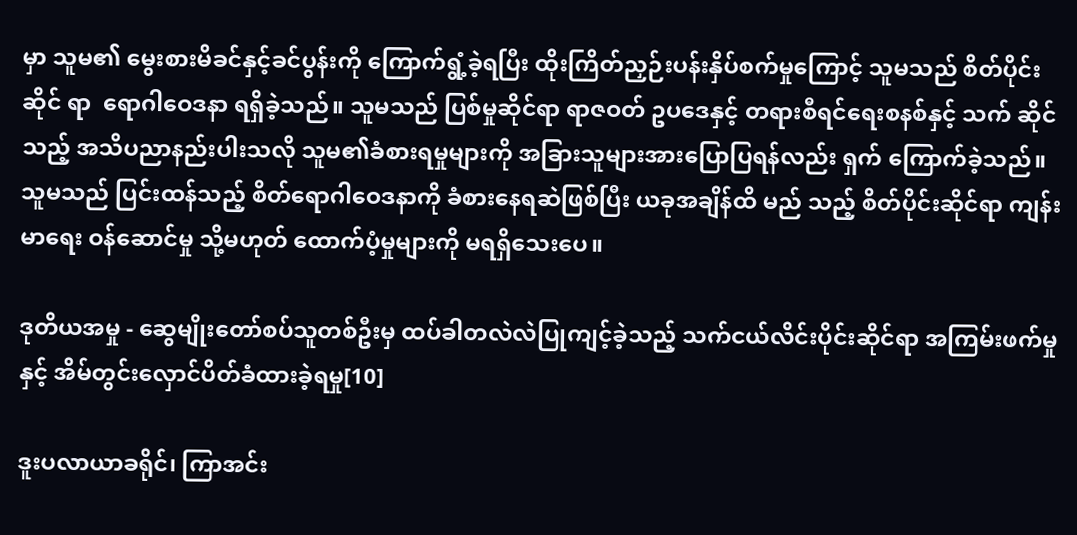မှာ သူမ၏ မွေးစားမိခင်နှင့်ခင်ပွန်းကို ကြောက်ရွံ့ခဲ့ရပြီး ထိုးကြိတ်ညှဉ်းပန်းနှိပ်စက်မှုကြောင့် သူမသည် စိတ်ပိုင်းဆိုင် ရာ  ရောဂါဝေဒနာ ရရှိခဲ့သည်။ သူမသည် ပြစ်မှုဆိုင်ရာ ရာဇဝတ် ဥပဒေနှင့် တရားစီရင်ရေးစနစ်နှင့် သက် ဆိုင်သည့် အသိပညာနည်းပါးသလို သူမ၏ခံစားရမှုများကို အခြားသူများအားပြောပြရန်လည်း ရှက် ကြောက်ခဲ့သည်။ သူမသည် ပြင်းထန်သည့် စိတ်ရောဂါဝေဒနာကို ခံစားနေရဆဲဖြစ်ပြီး ယခုအချိန်ထိ မည် သည့် စိတ်ပိုင်းဆိုင်ရာ ကျန်းမာရေး ဝန်ဆောင်မှု သို့မဟုတ် ထောက်ပံ့မှုများကို မရရှိသေးပေ။

ဒုတိယအမှု - ဆွေမျိုးတော်စပ်သူတစ်ဦးမှ ထပ်ခါတလဲလဲပြုကျင့်ခဲ့သည့် သက်ငယ်လိင်းပိုင်းဆိုင်ရာ အကြမ်းဖက်မှုနှင့် အိမ်တွင်းလှောင်ပိတ်ခံထားခဲ့ရမှု[10]

ဒူးပလာယာခရိုင်၊ ကြာအင်း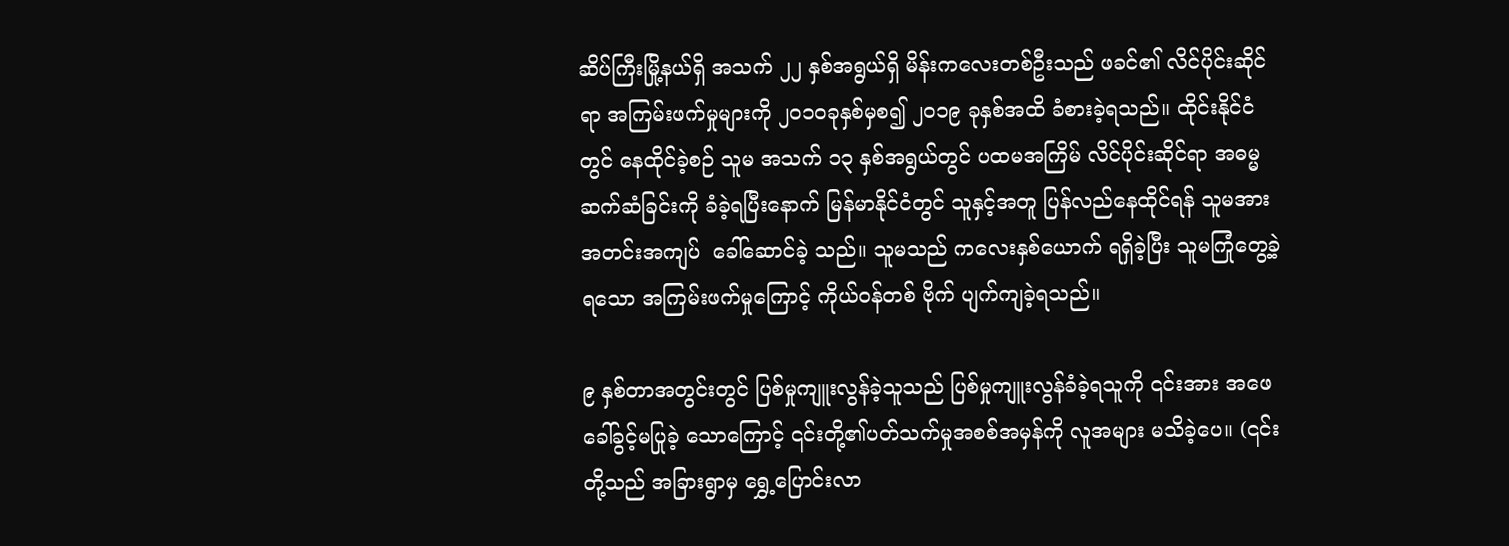ဆိပ်ကြီးမြို့နယ်ရှိ အသက် ၂၂ နှစ်အရွယ်ရှိ မိန်းကလေးတစ်ဦးသည် ဖခင်၏ လိင်ပိုင်းဆိုင်ရာ အကြမ်းဖက်မှုများကို ၂၀၁ဝခုနှစ်မှစ၍ ၂၀၁၉ ခုနှစ်အထိ ခံစားခဲ့ရသည်။ ထိုင်းနိုင်ငံတွင် နေထိုင်ခဲ့စဉ် သူမ အသက် ၁၃ နှစ်အရွယ်တွင် ပထမအကြိမ် လိင်ပိုင်းဆိုင်ရာ အဓမ္မဆက်ဆံခြင်းကို ခံခဲ့ရပြီးနောက် မြန်မာနိုင်ငံတွင် သူနှင့်အတူ ပြန်လည်နေထိုင်ရန် သူမအား အတင်းအကျပ်  ခေါ်ဆောင်ခဲ့ သည်။ သူမသည် ကလေးနှစ်ယောက် ရရှိခဲ့ပြီး သူမကြုံတွေ့ခဲ့ရသော အကြမ်းဖက်မှုကြောင့် ကိုယ်ဝန်တစ် ဗိုက် ပျက်ကျခဲ့ရသည်။

၉ နှစ်တာအတွင်းတွင် ပြစ်မှုကျူးလွန်ခဲ့သူသည် ပြစ်မှုကျူးလွန်ခံခဲ့ရသူကို ၎င်းအား အဖေခေါ်ခွင့်မပြုခဲ့ သောကြောင့် ၎င်းတို့၏ပတ်သက်မှုအစစ်အမှန်ကို လူအများ မသိခဲ့ပေ။ (၎င်းတို့သည် အခြားရွာမှ ရွှေ့ပြောင်းလာ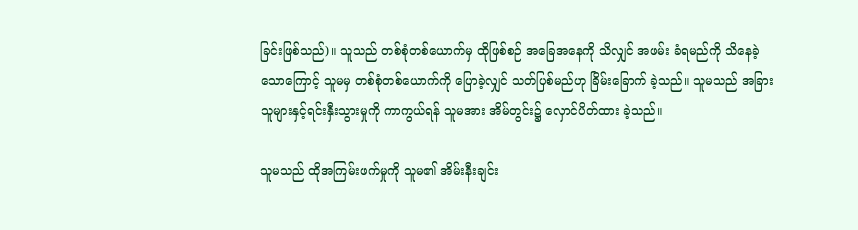ခြင်းဖြစ်သည်)။ သူသည် တစ်စုံတစ်ယောက်မှ ထိုဖြစ်စဉ် အခြေအနေကို သိလျှင် အဖမ်း ခံရမည်ကို သိနေခဲ့သောကြောင့် သူမမှ တစ်စုံတစ်ယောက်ကို ပြောခဲ့လျှင် သတ်ပြစ်မည်ဟု ခြိမ်းခြောက် ခဲ့သည်။ သူမသည် အခြားသူများနှင့်ရင်းနှီးသွားမှုကို ကာကွယ်ရန် သူမအား အိမ်တွင်း၌ လှောင်ပိတ်ထား ခဲ့သည်။

သူမသည် ထိုအကြမ်းဖက်မှုကို သူမ၏ အိမ်းနီးချင်း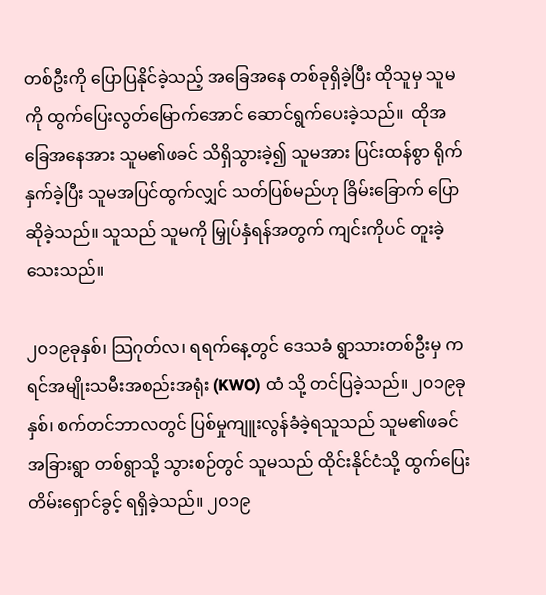တစ်ဦးကို ပြောပြနိုင်ခဲ့သည့် အခြေအနေ တစ်ခုရှိခဲ့ပြီး ထိုသူမှ သူမကို ထွက်ပြေးလွတ်မြောက်အောင် ဆောင်ရွက်ပေးခဲ့သည်။  ထိုအခြေအနေအား သူမ၏ဖခင် သိရှိသွားခဲ့၍ သူမအား ပြင်းထန်စွာ ရိုက်နှက်ခဲ့ပြီး သူမအပြင်ထွက်လျှင် သတ်ပြစ်မည်ဟု ခြိမ်းခြောက် ပြောဆိုခဲ့သည်။ သူသည် သူမကို မြှုပ်နှံရန်အတွက် ကျင်းကိုပင် တူးခဲ့သေးသည်။

၂၀၁၉ခုနှစ်၊ သြဂုတ်လ၊ ရရက်နေ့တွင် ဒေသခံ ရွာသားတစ်ဦးမှ ကရင်အမျိုးသမီးအစည်းအရုံး (KWO) ထံ သို့ တင်ပြခဲ့သည်။ ၂၀၁၉ခုနှစ်၊ စက်တင်ဘာလတွင် ပြစ်မှုကျူးလွန်ခံခဲ့ရသူသည် သူမ၏ဖခင် အခြားရွာ တစ်ရွာသို့ သွားစဉ်တွင် သူမသည် ထိုင်းနိုင်ငံသို့ ထွက်ပြေးတိမ်းရှောင်ခွင့် ရရှိခဲ့သည်။ ၂၀၁၉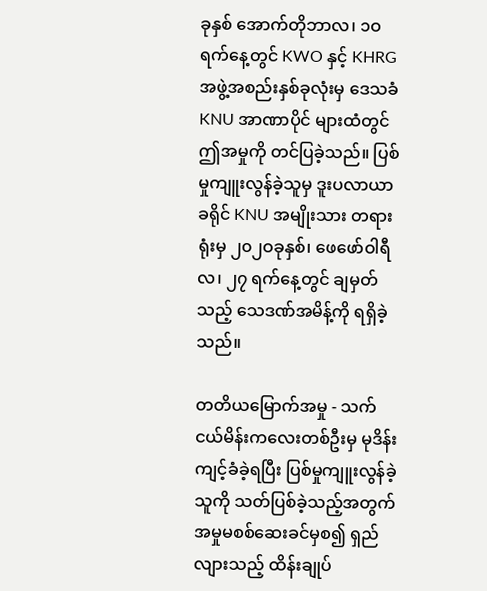ခုနှစ် အောက်တိုဘာလ၊ ၁ဝရက်နေ့တွင် KWO နှင့် KHRG အဖွဲ့အစည်းနှစ်ခုလုံးမှ ဒေသခံ KNU အာဏာပိုင် များထံတွင် ဤအမှုကို တင်ပြခဲ့သည်။ ပြစ်မှုကျူးလွန်ခဲ့သူမှ ဒူးပလာယာခရိုင် KNU အမျိုးသား တရားရုံးမှ ၂၀၂ဝခုနှစ်၊ ဖေဖော်ဝါရီလ၊ ၂၇ ရက်နေ့တွင် ချမှတ်သည့် သေဒဏ်အမိန့်ကို ရရှိခဲ့သည်။

တတိယမြောက်အမှု - သက်ငယ်မိန်းကလေးတစ်ဦးမှ မုဒိန်းကျင့်ခံခဲ့ရပြီး ပြစ်မှုကျူးလွန်ခဲ့သူကို သတ်ပြစ်ခဲ့သည့်အတွက် အမှုမစစ်ဆေးခင်မှစ၍ ရှည်လျားသည့် ထိန်းချုပ်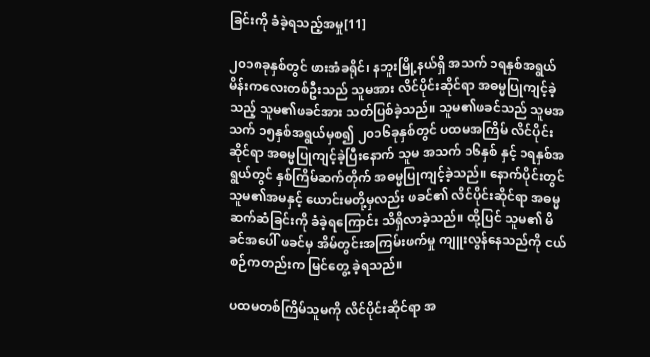ခြင်းကို ခံခဲ့ရသည့်အမှု[11]

၂၀၁၈ခုနှစ်တွင် ဖားအံခရိုင်၊ နဘူးမြို့နယ်ရှိ အသက် ၁ရနှစ်အရွယ် မိန်းကလေးတစ်ဦးသည် သူမအား လိင်ပိုင်းဆိုင်ရာ အဓမ္မပြုကျင့်ခဲ့သည့် သူမ၏ဖခင်အား သတ်ပြစ်ခဲ့သည်။ သူမ၏ဖခင်သည် သူမအသက် ၁၅နှစ်အရွယ်မှစ၍ ၂၀၁၆ခုနှစ်တွင် ပထမအကြိမ် လိင်ပိုင်းဆိုင်ရာ အဓမ္မပြုကျင့်ခဲ့ပြီးနောက် သူမ အသက် ၁၆နှစ် နှင့် ၁ရနှစ်အရွယ်တွင် နှစ်ကြိမ်ဆက်တိုက် အဓမ္မပြုကျင့်ခဲ့သည်။ နောက်ပိုင်းတွင် သူမ၏အမနှင့် ယောင်းမတို့မှလည်း ဖခင်၏ လိင်ပိုင်းဆိုင်ရာ အဓမ္မဆက်ဆံခြင်းကို ခံခဲ့ရကြောင်း သိရှိလာခဲ့သည်။ ထို့ပြင် သူမ၏ မိခင်အပေါ် ဖခင်မှ အိမ်တွင်းအကြမ်းဖက်မှု ကျူးလွန်နေသည်ကို ငယ်စဉ်ကတည်းက မြင်တွေ့ ခဲ့ရသည်။

ပထမတစ်ကြိမ်သူမကို လိင်ပိုင်းဆိုင်ရာ အ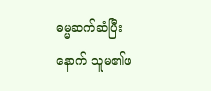ဓမ္မဆက်ဆံပြီးနောက် သူမ၏ဖ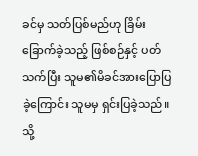ခင်မှ သတ်ပြစ်မည်ဟု ခြိမ်း ခြောက်ခဲ့သည့် ဖြစ်စဉ်နှင့် ပတ်သက်ပြီး သူမ၏မိခင်အားပြောပြခဲ့ကြောင်း သူမမှ ရှင်းပြခဲ့သည်။ သို့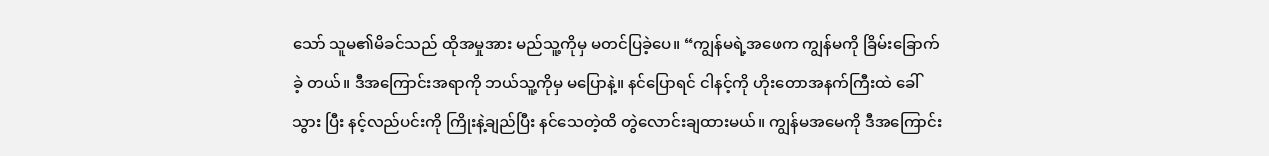သော် သူမ၏မိခင်သည် ထိုအမှုအား မည်သူ့ကိုမှ မတင်ပြခဲ့ပေ။ “ကျွန်မရဲ့အဖေက ကျွန်မကို ခြိမ်းခြောက်ခဲ့ တယ်။ ဒီအကြောင်းအရာကို ဘယ်သူ့ကိုမှ မပြောနဲ့။ နင်ပြောရင် ငါနင့်ကို ဟိုးတောအနက်ကြီးထဲ ခေါ်သွား ပြီး နင့်လည်ပင်းကို ကြိုးနဲ့ချည်ပြီး နင်သေတဲ့ထိ တွဲလောင်းချထားမယ်။ ကျွန်မအမေကို ဒီအကြောင်း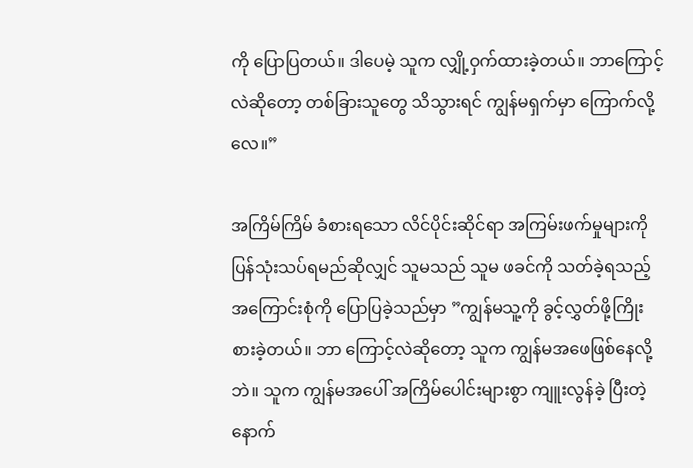ကို ပြောပြတယ်။ ဒါပေမဲ့ သူက လျှို့ဝှက်ထားခဲ့တယ်။ ဘာကြောင့်လဲဆိုတော့ တစ်ခြားသူတွေ သိသွားရင် ကျွန်မရှက်မှာ ကြောက်လို့လေ။”

အကြိမ်ကြိမ် ခံစားရသော လိင်ပိုင်းဆိုင်ရာ အကြမ်းဖက်မှုများကို ပြန်သုံးသပ်ရမည်ဆိုလျှင် သူမသည် သူမ ဖခင်ကို သတ်ခဲ့ရသည့် အကြောင်းစုံကို ပြောပြခဲ့သည်မှာ ”ကျွန်မသူ့ကို ခွင့်လွှတ်ဖို့ကြိုးစားခဲ့တယ်။ ဘာ ကြောင့်လဲဆိုတော့ သူက ကျွန်မအဖေဖြစ်နေလို့ဘဲ။ သူက ကျွန်မအပေါ် အကြိမ်ပေါင်းများစွာ ကျူးလွန်ခဲ့ ပြီးတဲ့နောက်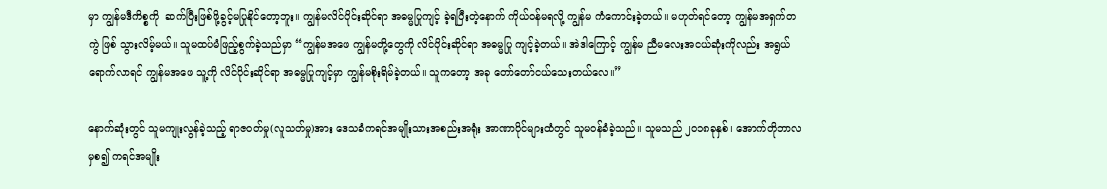မှာ ကျွန်မဒီကိစ္စကို  ဆက်ပြီးဖြစ်ဖို့ခွင့်မပြုနိုင်တော့ဘူး။ ကျွန်မလိင်ပိုင်းဆိုင်ရာ အဓမ္မပြုကျင့် ခဲ့ရပြီးတဲ့နောက် ကိုယ်ဝန်မရလို့ ကျွန်မ ကံကောင်းခဲ့တယ်။ မဟုတ်ရင်တော့ ကျွန်မအရှက်တကွဲ ဖြစ် သွားလိမ့်မယ်။ သူမထပ်မံဖြည့်စွက်ခဲ့သည်မှာ “ကျွန်မအဖေ ကျွန်မတို့တွေကို လိင်ပိုင်းဆိုင်ရာ အဓမ္မပြု ကျင့်ခဲ့တယ်။ အဲဒါကြောင့် ကျွန်မ ညီမလေးအငယ်ဆုံးကိုလည်း အရွယ်ရောက်လာရင် ကျွန်မအဖေ သူ့ကို လိင်ပိုင်းဆိုင်ရာ အဓမ္မပြုကျင့်မှာ ကျွန်မစိုးရိမ်ခဲ့တယ်။ သူကတော့ အခု တော်တော်ငယ်သေးတယ်လေ။”

နောက်ဆုံးတွင် သူမကျုးလွန်ခဲ့သည့် ရာဇဝတ်မှု(လူသတ်မှု)အား ဒေသခံကရင်အမျိုးသားအစည်းအရုံး အာဏာပိုင်များထံတွင် သူမဝန်ခံခဲ့သည်။ သူမသည် ၂၀၁၈ခုနှစ်၊ အောက်တိုဘာလမှစ၍ ကရင်အမျိုး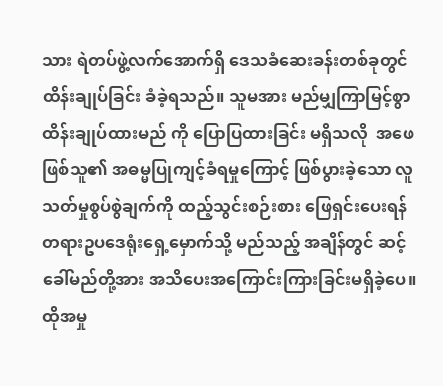သား ရဲတပ်ဖွဲ့လက်အောက်ရှိ ဒေသခံဆေးခန်းတစ်ခုတွင် ထိန်းချုပ်ခြင်း ခံခဲ့ရသည်။ သူမအား မည်မျှကြာမြင့်စွာ ထိန်းချုပ်ထားမည် ကို ပြောပြထားခြင်း မရှိသလို  အဖေဖြစ်သူ၏ အဓမ္မပြုကျင့်ခံရမှုကြောင့် ဖြစ်ပွားခဲ့သော လူသတ်မှုစွပ်စွဲချက်ကို ထည့်သွင်းစဉ်းစား ဖြေရှင်းပေးရန် တရားဥပဒေရုံးရှေ့မှောက်သို့ မည်သည့် အချိန်တွင် ဆင့်ခေါ်မည်တို့အား အသိပေးအကြောင်းကြားခြင်းမရှိခဲ့ပေ။  ထိုအမှု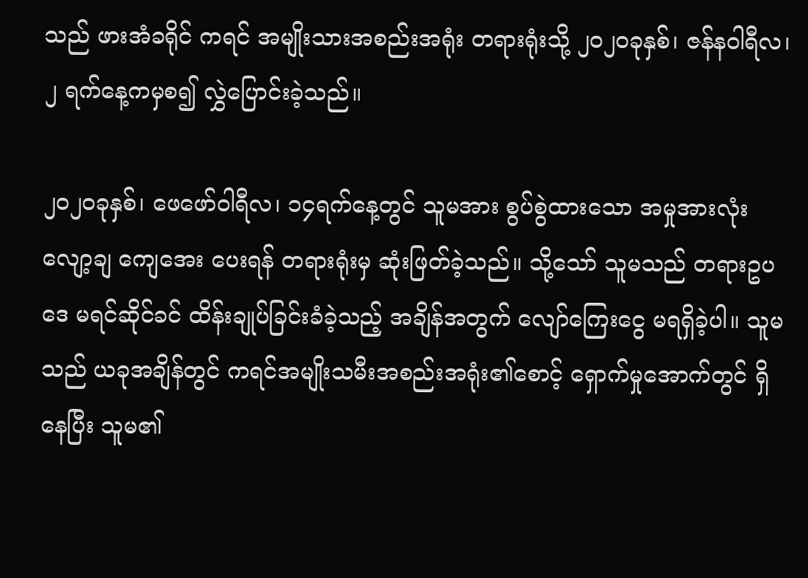သည် ဖားအံခရိုင် ကရင် အမျိုးသားအစည်းအရုံး တရားရုံးသို့ ၂၀၂ဝခုနှစ်၊ ဇန်နဝါရီလ၊ ၂ ရက်နေ့ကမှစ၍ လွှဲပြောင်းခဲ့သည်။

၂၀၂ဝခုနှစ်၊ ဖေဖော်ဝါရီလ၊ ၁၄ရက်နေ့တွင် သူမအား စွပ်စွဲထားသော အမှုအားလုံး လျော့ချ ကျေအေး ပေးရန် တရားရုံးမှ ဆုံးဖြတ်ခဲ့သည်။ သို့သော် သူမသည် တရားဥပဒေ မရင်ဆိုင်ခင် ထိန်းချုပ်ခြင်းခံခဲ့သည့် အချိန်အတွက် လျော်ကြေးငွေ မရရှိခဲ့ပါ။ သူမသည် ယခုအချိန်တွင် ကရင်အမျိုးသမီးအစည်းအရုံး၏စောင့် ရှောက်မှုအောက်တွင် ရှိနေပြီး သူမ၏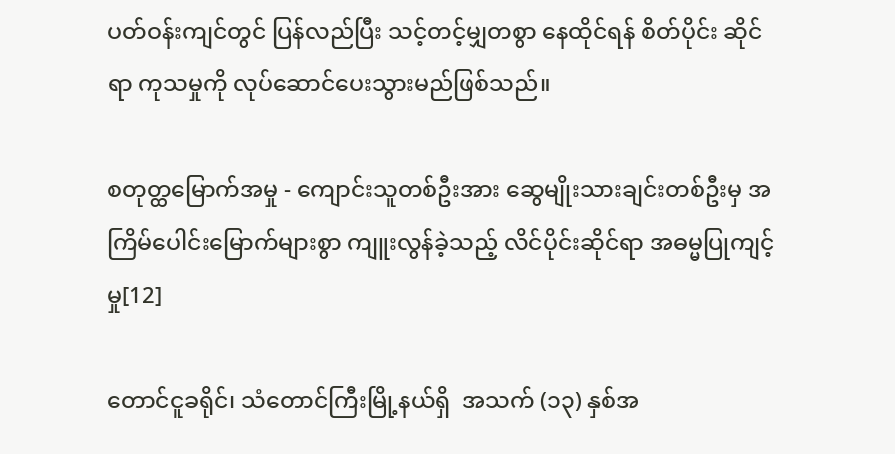ပတ်ဝန်းကျင်တွင် ပြန်လည်ပြီး သင့်တင့်မျှတစွာ နေထိုင်ရန် စိတ်ပိုင်း ဆိုင်ရာ ကုသမှုကို လုပ်ဆောင်ပေးသွားမည်ဖြစ်သည်။

စတုတ္ထမြောက်အမှု - ကျောင်းသူတစ်ဦးအား ဆွေမျိုးသားချင်းတစ်ဦးမှ အကြိမ်ပေါင်းမြောက်များစွာ ကျူးလွန်ခဲ့သည့် လိင်ပိုင်းဆိုင်ရာ အဓမ္မပြုကျင့်မှု[12]

တောင်ငူခရိုင်၊ သံတောင်ကြီးမြို့နယ်ရှိ  အသက် (၁၃) နှစ်အ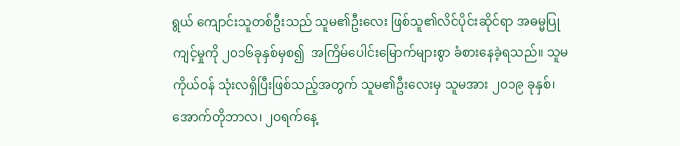ရွယ် ကျောင်းသူတစ်ဦးသည် သူမ၏ဦးလေး ဖြစ်သူ၏လိင်ပိုင်းဆိုင်ရာ အဓမ္မပြုကျင့်မှုကို ၂၀၁၆ခုနှစ်မှစ၍  အကြိမ်ပေါင်းမြောက်များစွာ ခံစားနေခဲ့ရသည်။ သူမကိုယ်ဝန် သုံးလရှိပြီးဖြစ်သည့်အတွက် သူမ၏ဦးလေးမှ သူမအား ၂၀၁၉ ခုနှစ်၊ အောက်တိုဘာလ၊ ၂ဝရက်နေ့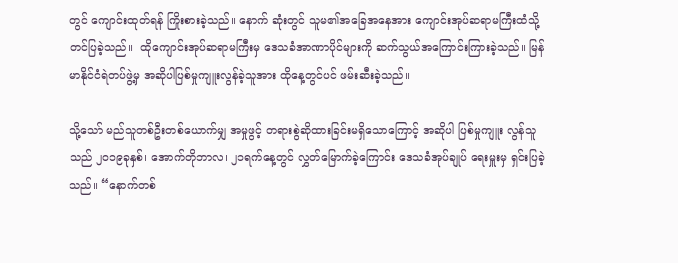တွင် ကျောင်းထုတ်ရန် ကြိုးစားခဲ့သည်။ နောက် ဆုံးတွင် သူမ၏အခြေအနေအား ကျောင်းအုပ်ဆရာမကြီးထံသို့ တင်ပြခဲ့သည်။  ထိုကျောင်းအုပ်ဆရာမကြီးမှ ဒေသခံအာဏာပိုင်များကို ဆက်သွယ်အကြောင်းကြားခဲ့သည်။ မြန်မာနိုင်ငံရဲတပ်ဖွဲ့မှ အဆိုပါပြစ်မှုကျူးလွန်ခဲ့သူအား ထိုနေ့တွင်ပင် ဖမ်းဆီးခဲ့သည်။

သို့သော် မည်သူတစ်ဦးတစ်ယောက်မျှ အမှုဖွင့် တရားစွဲဆိုထားခြင်းမရှိသောကြောင့် အဆိုပါ ပြစ်မှုကျူး လွန်သူသည် ၂၀၁၉ခုနှစ်၊ အောက်တိုဘာလ၊ ၂၁ရက်နေ့တွင် လွှတ်မြောက်ခဲ့ကြောင်း ဒေသခံအုပ်ချုပ် ရေးမှူးမှ ရှင်းပြခဲ့သည်။ “နောက်တစ်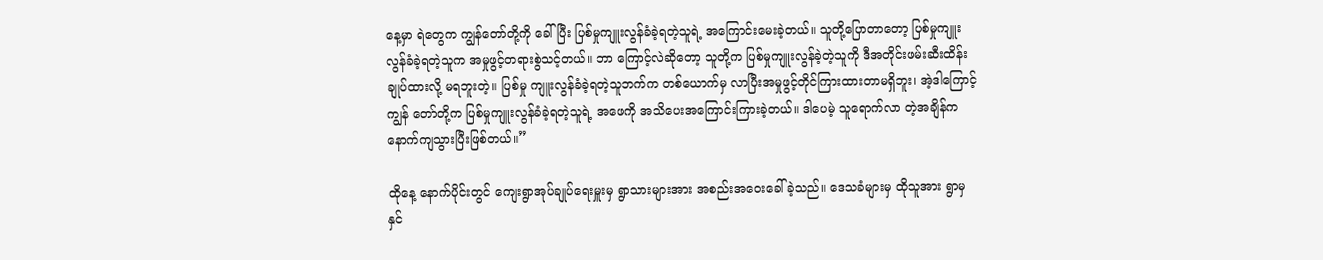နေ့မှာ ရဲတွေက ကျွန်တော်တို့ကို ခေါ်ပြီး ပြစ်မှုကျူးလွန်ခံခဲ့ရတဲ့သူရဲ့ အကြောင်းမေးခဲ့တယ်။ သူတို့ပြောတာတော့ ပြစ်မှုကျူးလွန်ခံခဲ့ရတဲ့သူက အမှုဖွင့်တရားစွဲသင့်တယ်။ ဘာ ကြောင့်လဲဆိုတော့ သူတို့က ပြစ်မှုကျူးလွန်ခဲ့တဲ့သူကို ဒီအတိုင်းဖမ်းဆီးထိန်းချုပ်ထားလို့ မရဘူးတဲ့။ ပြစ်မှု ကျူးလွန်ခံခဲ့ရတဲ့သူဘက်က တစ်ယောက်မှ လာပြီးအမှုဖွင့်တိုင်ကြားထားတာမရှိဘူး၊ အဲ့ဒါကြောင့် ကျွန် တော်တို့က ပြစ်မှုကျူးလွန်ခံခဲ့ရတဲ့သူရဲ့ အဖေကို အသိပေးအကြောင်းကြားခဲ့တယ်။ ဒါပေမဲ့ သူရောက်လာ တဲ့အချိန်က  နောက်ကျသွားပြီးဖြစ်တယ်။”

ထိုနေ့ နောက်ပိုင်းတွင် ကျေးရွာအုပ်ချုပ်ရေးမှူးမှ ရွာသားများအား အစည်းအဝေးခေါ်ခဲ့သည်။ ဒေသခံများမှ ထိုသူအား ရွာမှ နှင်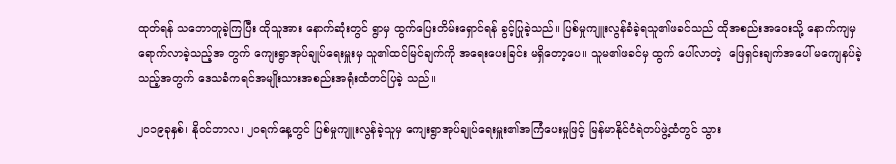ထုတ်ရန် သဘောတူခဲ့ကြပြီး ထိုသူအား နောက်ဆုံးတွင် ရွာမှ ထွက်ပြေးတိမ်းရှောင်ရန် ခွင့်ပြုခဲ့သည်။ ပြစ်မှုကျူးလွန်ခံခဲ့ရသူ၏ဖခင်သည် ထိုအစည်းအဝေးသို့ နောက်ကျမှ ရောက်လာခဲ့သည့်အ တွက် ကျေးရွာအုပ်ချုပ်ရေးမှူးမှ သူ၏ထင်မြင်ချက်ကို အရေးပေးခြင်း မရှိတော့ပေ။ သူမ၏ဖခင်မှ ထွက် ပေါ်လာတဲ့  ဖြေရှင်းချက်အပေါ် မကျေနပ်ခဲ့သည့်အတွက် ဒေသခံကရင်အမျိုးသားအစည်းအရုံးထံတင်ပြခဲ့ သည်။

၂၀၁၉ခုနှစ်၊ နိုဝင်ဘာလ၊ ၂ဝရက်နေ့တွင် ပြစ်မှုကျူးလွန်ခဲ့သူမှ ကျေးရွာအုပ်ချုပ်ရေးမှူး၏အကြံပေးမှုဖြင့် မြန်မာနိုင်ငံရဲတပ်ဖွဲ့ထံတွင် သွား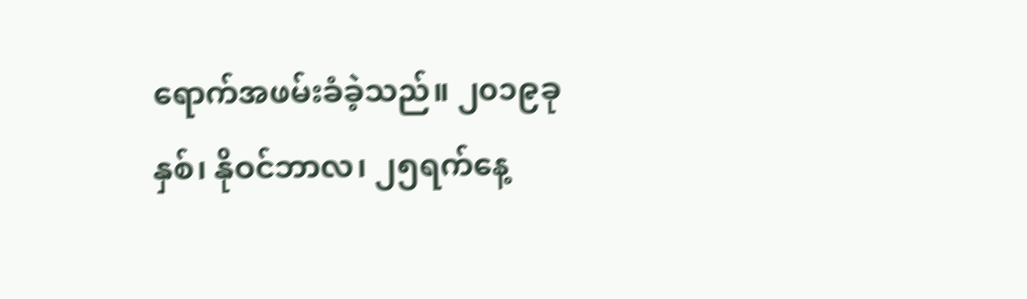ရောက်အဖမ်းခံခဲ့သည်။ ၂၀၁၉ခုနှစ်၊ နိုဝင်ဘာလ၊ ၂၅ရက်နေ့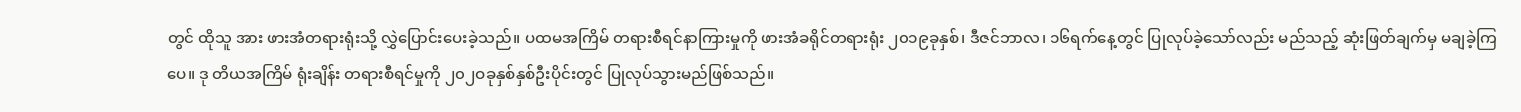တွင် ထိုသူ အား ဖားအံတရားရုံးသို့ လွှဲပြောင်းပေးခဲ့သည်။ ပထမအကြိမ် တရားစီရင်နာကြားမှုကို ဖားအံခရိုင်တရားရုံး ၂၀၁၉ခုနှစ်၊ ဒီဇင်ဘာလ၊ ၁၆ရက်နေ့တွင် ပြုလုပ်ခဲ့သော်လည်း မည်သည့် ဆုံးဖြတ်ချက်မှ မချခဲ့ကြပေ။ ဒု တိယအကြိမ် ရုံးချိန်း တရားစီရင်မှုကို ၂၀၂ဝခုနှစ်နှစ်ဦးပိုင်းတွင် ပြုလုပ်သွားမည်ဖြစ်သည်။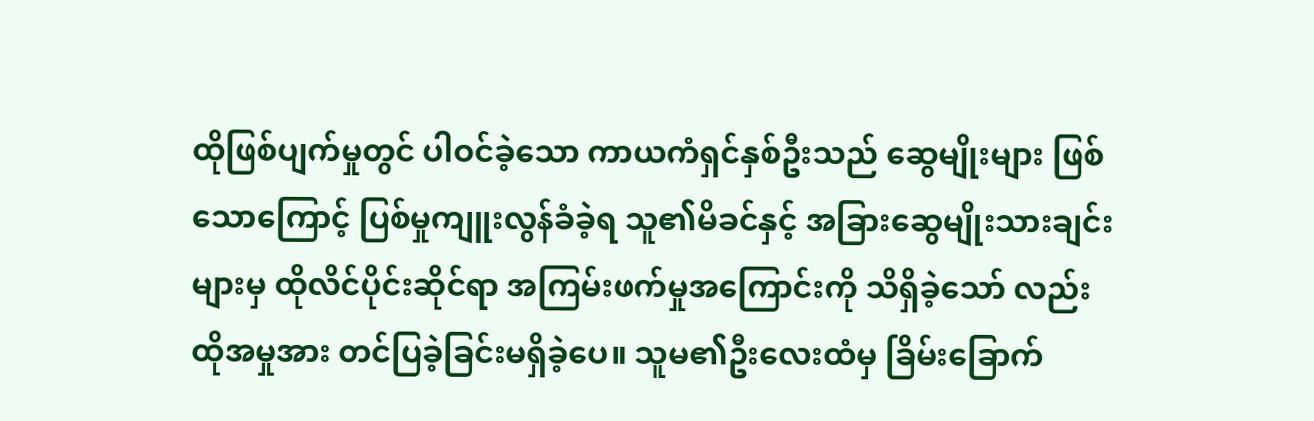ထိုဖြစ်ပျက်မှုတွင် ပါဝင်ခဲ့သော ကာယကံရှင်နှစ်ဦးသည် ဆွေမျိုးများ ဖြစ်သောကြောင့် ပြစ်မှုကျူးလွန်ခံခဲ့ရ သူ၏မိခင်နှင့် အခြားဆွေမျိုးသားချင်းများမှ ထိုလိင်ပိုင်းဆိုင်ရာ အကြမ်းဖက်မှုအကြောင်းကို သိရှိခဲ့သော် လည်း ထိုအမှုအား တင်ပြခဲ့ခြင်းမရှိခဲ့ပေ။ သူမ၏ဦးလေးထံမှ ခြိမ်းခြောက်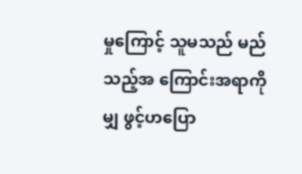မှုကြောင့် သူမသည် မည်သည့်အ ကြောင်းအရာကိုမျှ ဖွင့်ဟပြော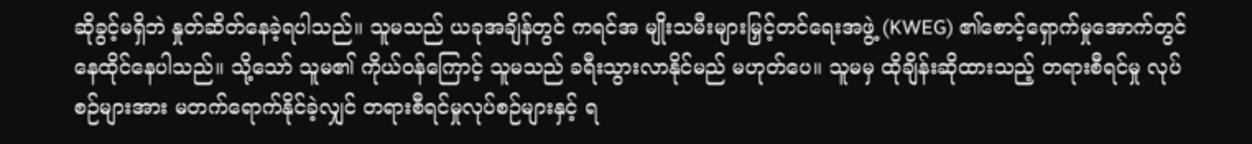ဆိုခွင့်မရှိဘဲ နှုတ်ဆိတ်နေခဲ့ရပါသည်။ သူမသည် ယခုအချိန်တွင် ကရင်အ မျိုးသမီးများမြှင့်တင်ရေးအဖွဲ့ (KWEG) ၏စောင့်ရှောက်မှုအောက်တွင် နေထိုင်နေပါသည်။ သို့သော် သူမ၏ ကိုယ်ဝန်ကြောင့် သူမသည် ခရီးသွားလာနိုင်မည် မဟုတ်ပေ။ သူမမှ ထိုချိန်းဆိုထားသည့် တရားစီရင်မှု လုပ်စဉ်များအား မတက်ရောက်နိုင်ခဲ့လျှင် တရားစီရင်မှုလုပ်စဉ်များနှင့် ရ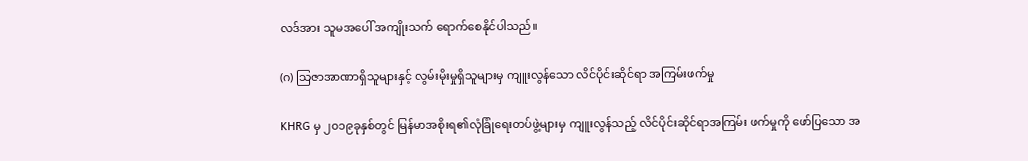လဒ်အား သူမအပေါ် အကျိုးသက် ရောက်စေနိုင်ပါသည်။

(ဂ) သြဇာအာဏာရှိသူများနှင့် လွမ်းမိုးမှုရှိသူများမှ ကျူးလွန်သော လိင်ပိုင်းဆိုင်ရာ အကြမ်းဖက်မှု

KHRG မှ ၂၀၁၉ခုနှစ်တွင် မြန်မာအစိုးရ၏လုံခြုံရေးတပ်ဖွဲ့များမှ ကျူးလွန်သည့် လိင်ပိုင်းဆိုင်ရာအကြမ်း ဖက်မှုကို ဖော်ပြသော အ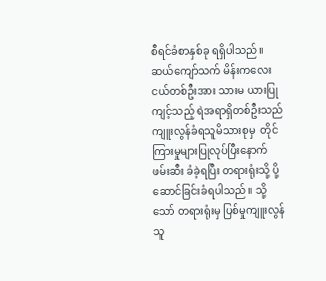စီရင်ခံစာနှစ်ခု ရရှိပါသည်။ ဆယ်ကျော်သက် မိန်းကလေးငယ်တစ်ဦးအား သားမ ယားပြုကျင့်သည့် ရဲအရာရှိတစ်ဦးသည် ကျူးလွန်ခံရသူမိသားစုမှ  တိုင်ကြားမှုများပြုလုပ်ပြီးနောက် ဖမ်းဆီး ခံခဲ့ရပြီး တရားရုံးသို့ ပို့ဆောင်ခြင်းခံရပါသည်။ သို့သော် တရားရုံးမှ ပြစ်မှုကျူးလွန်သူ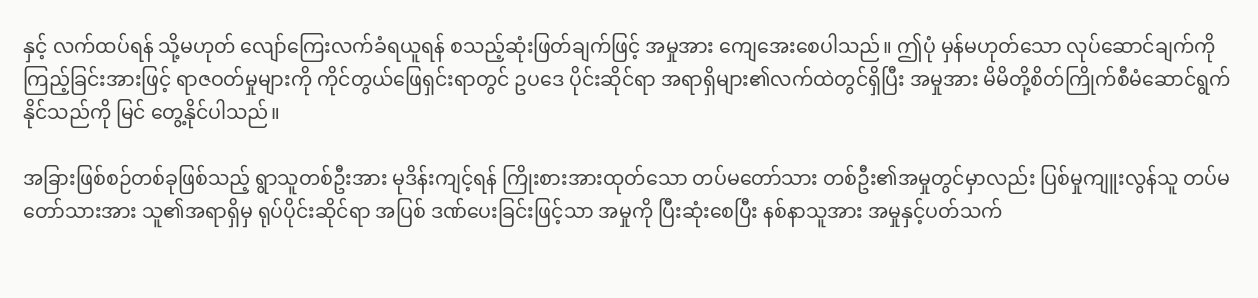နှင့် လက်ထပ်ရန် သို့မဟုတ် လျော်ကြေးလက်ခံရယူရန် စသည့်ဆုံးဖြတ်ချက်ဖြင့် အမှုအား ကျေအေးစေပါသည်။ ဤပုံ မှန်မဟုတ်သော လုပ်ဆောင်ချက်ကို ကြည့်ခြင်းအားဖြင့် ရာဇဝတ်မှုများကို ကိုင်တွယ်ဖြေရှင်းရာတွင် ဥပဒေ ပိုင်းဆိုင်ရာ အရာရှိများ၏လက်ထဲတွင်ရှိပြီး အမှုအား မိမိတို့စိတ်ကြိုက်စီမံဆောင်ရွက်နိုင်သည်ကို မြင် တွေ့နိုင်ပါသည်။

အခြားဖြစ်စဉ်တစ်ခုဖြစ်သည့် ရွာသူတစ်ဦးအား မုဒိန်းကျင့်ရန် ကြိုးစားအားထုတ်သော တပ်မတော်သား တစ်ဦး၏အမှုတွင်မှာလည်း ပြစ်မှုကျူးလွန်သူ တပ်မတော်သားအား သူ၏အရာရှိမှ ရုပ်ပိုင်းဆိုင်ရာ အပြစ် ဒဏ်ပေးခြင်းဖြင့်သာ အမှုကို ပြီးဆုံးစေပြီး နစ်နာသူအား အမှုနှင့်ပတ်သက်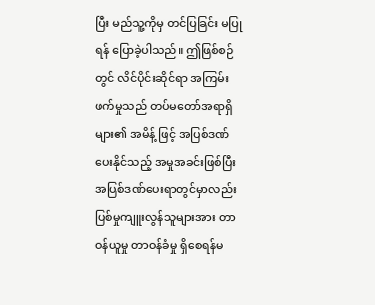ပြီး မည်သူ့ကိုမှ တင်ပြခြင်း မပြု ရန် ပြောခဲ့ပါသည်။ ဤဖြစ်စဉ်တွင် လိင်ပိုင်းဆိုင်ရာ အကြမ်းဖက်မှုသည် တပ်မတော်အရာရှိများ၏ အမိန့် ဖြင့် အပြစ်ဒဏ်ပေးနိုင်သည့် အမှုအခင်းဖြစ်ပြီး အပြစ်ဒဏ်ပေးရာတွင်မှာလည်း ပြစ်မှုကျူးလွန်သူများအား တာဝန်ယူမှု တာဝန်ခံမှု ရှိစေရန်မ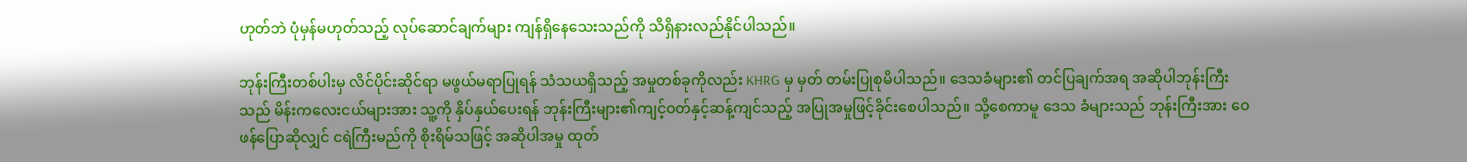ဟုတ်ဘဲ ပုံမှန်မဟုတ်သည့် လုပ်ဆောင်ချက်များ ကျန်ရှိနေသေးသည်ကို သိရှိနားလည်နိုင်ပါသည်။

ဘုန်းကြီးတစ်ပါးမှ လိင်ပိုင်းဆိုင်ရာ မဖွယ်မရာပြုရန် သံသယရှိသည့် အမှုတစ်ခုကိုလည်း KHRG မှ မှတ် တမ်းပြုစုမိပါသည်။ ဒေသခံများ၏ တင်ပြချက်အရ အဆိုပါဘုန်းကြီးသည် မိန်းကလေးငယ်များအား သူ့ကို နှိပ်နှယ်ပေးရန် ဘုန်းကြီးများ၏ကျင့်ဝတ်နှင့်ဆန့်ကျင်သည့် အပြုအမှုဖြင့်ခိုင်းစေပါသည်။ သို့စေကာမူ ဒေသ ခံများသည် ဘုန်းကြီးအား ဝေဖန်ပြောဆိုလျှင် ငရဲကြီးမည်ကို စိုးရိမ်သဖြင့် အဆိုပါအမှု ထုတ်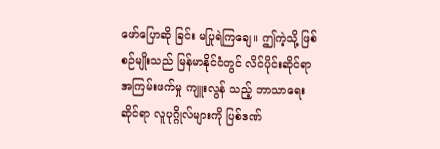ဖော်ပြောဆို ခြင်း မပြုရဲကြချေ။ ဤကဲ့သို့ ဖြစ်စဉ်မျိုးသည် မြန်မာနိုင်ငံတွင် လိင်ပိုင်းဆိုင်ရာ အကြမ်းဖက်မှု ကျူးလွန် သည့် ဘာသာရေးဆိုင်ရာ လူပုဂ္ဂိုလ်များကို ပြစ်ဒဏ်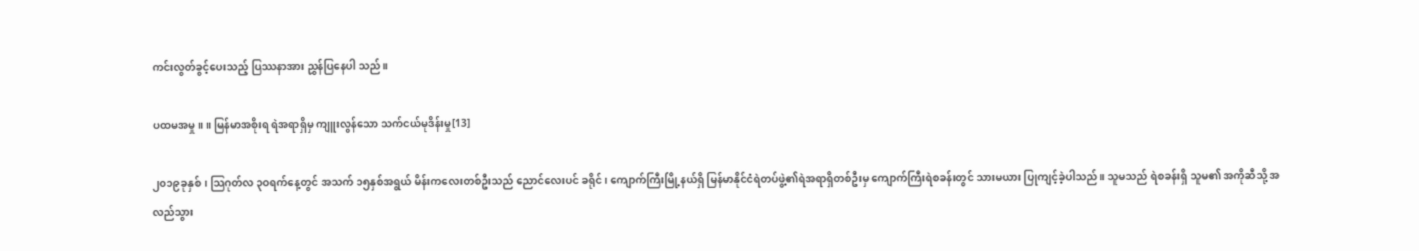ကင်းလွတ်ခွင့်ပေးသည့် ပြဿနာအား ညွှန်ပြနေပါ သည်။

ပထမအမှု။ ။ မြန်မာအစိုးရ ရဲအရာရှိမှ ကျူးလွန်သော သက်ငယ်မုဒိန်းမှု[13]

၂၀၁၉ခုနှစ်၊ သြဂုတ်လ ၃ဝရက်နေ့တွင် အသက် ၁၅နှစ်အရွယ် မိန်းကလေးတစ်ဦးသည် ညောင်လေးပင် ခရိုင်၊ ကျောက်ကြီးမြို့နယ်ရှိ မြန်မာနိုင်ငံရဲတပ်ဖွဲ့၏ရဲအရာရှိတစ်ဦးမှ ကျောက်ကြီးရဲစခန်းတွင် သားမယား ပြုကျင့်ခဲ့ပါသည်။ သူမသည် ရဲစခန်းရှိ သူမ၏ အကိုဆီသို့ အလည်သွား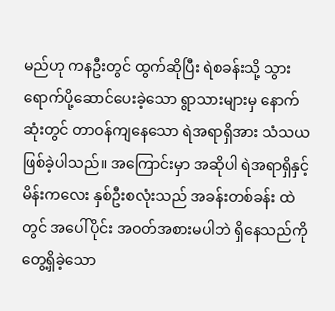မည်ဟု ကနဦးတွင် ထွက်ဆိုပြီး ရဲစခန်းသို့ သွားရောက်ပို့ဆောင်ပေးခဲ့သော ရွာသားများမှ နောက်ဆုံးတွင် တာဝန်ကျနေသော ရဲအရာရှိအား သံသယဖြစ်ခဲ့ပါသည်။ အကြောင်းမှာ အဆိုပါ ရဲအရာရှိနှင့် မိန်းကလေး နှစ်ဦးစလုံးသည် အခန်းတစ်ခန်း ထဲတွင် အပေါ်ပိုင်း အဝတ်အစားမပါဘဲ ရှိနေသည်ကို တွေ့ရှိခဲ့သော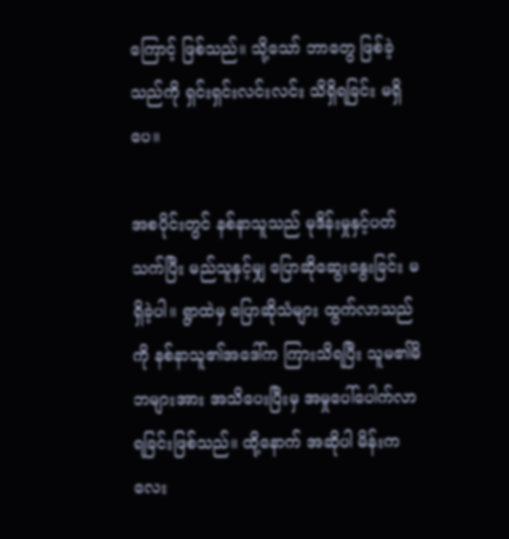ကြောင့် ဖြစ်သည်။ သို့သော် ဘာတွေ ဖြစ်ခဲ့သည်ကို ရှင်းရှင်းလင်းလင်း သိရှိရခြင်း မရှိပေ။

အစပိုင်းတွင် နစ်နာသူသည် မုဒိန်းမှုနှင့်ပတ်သက်ပြီး မည်သူနှင့်မျှ ပြောဆိုဆွေးနွေးခြင်း မရှိခဲ့ပါ။ ရွာထဲမှ ပြောဆိုသံများ ထွက်လာသည်ကို နစ်နာသူ၏အဒေါ်က ကြားသိရပြီး သူမ၏မိဘများအား အသိပေးပြီးမှ အမှုပေါ်ပေါက်လာရခြင်းဖြစ်သည်။ ထို့နောက် အဆိုပါ မိန်းကလေး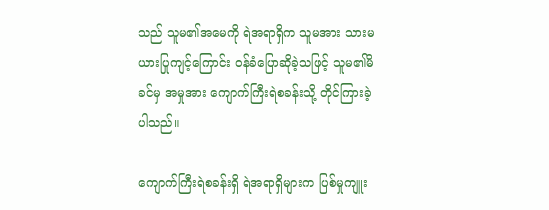သည် သူမ၏အမေကို ရဲအရာရှိက သူမအား သားမယားပြုကျင့်ကြောင်း ဝန်ခံပြောဆိုခဲ့သဖြင့် သူမ၏မိခင်မှ အမှုအား ကျောက်ကြီးရဲစခန်းသို့ တိုင်ကြားခဲ့ပါသည်။

ကျောက်ကြီးရဲစခန်းရှိ ရဲအရာရှိများက ပြစ်မှုကျူး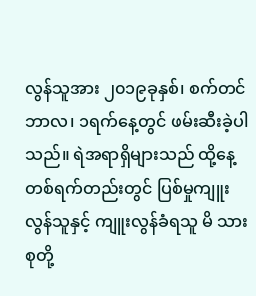လွန်သူအား ၂၀၁၉ခုနှစ်၊ စက်တင်ဘာလ၊ ၁ရက်နေ့တွင် ဖမ်းဆီးခဲ့ပါသည်။ ရဲအရာရှိများသည် ထို့နေ့ တစ်ရက်တည်းတွင် ပြစ်မှုကျူးလွန်သူနှင့် ကျူးလွန်ခံရသူ မိ သားစုတို့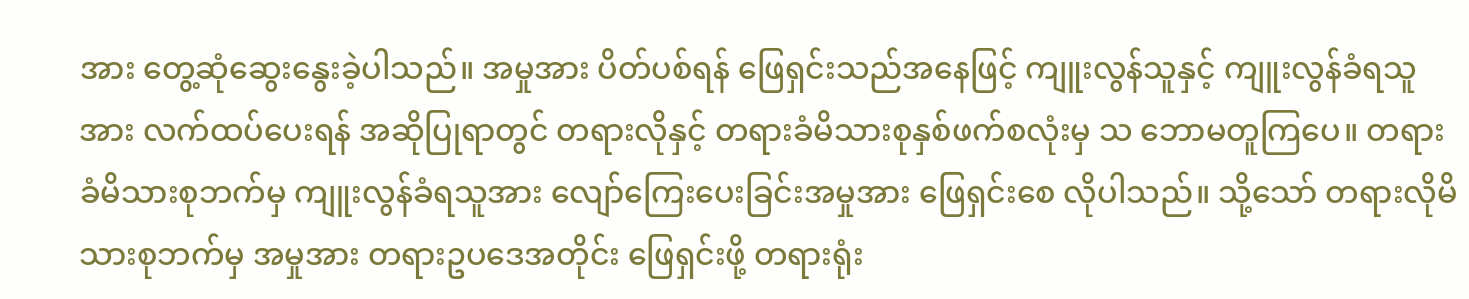အား တွေ့ဆုံဆွေးနွေးခဲ့ပါသည်။ အမှုအား ပိတ်ပစ်ရန် ဖြေရှင်းသည်အနေဖြင့် ကျူးလွန်သူနှင့် ကျူးလွန်ခံရသူအား လက်ထပ်ပေးရန် အဆိုပြုရာတွင် တရားလိုနှင့် တရားခံမိသားစုနှစ်ဖက်စလုံးမှ သ ဘောမတူကြပေ။ တရားခံမိသားစုဘက်မှ ကျူးလွန်ခံရသူအား လျော်ကြေးပေးခြင်းအမှုအား ဖြေရှင်းစေ လိုပါသည်။ သို့သော် တရားလိုမိသားစုဘက်မှ အမှုအား တရားဥပဒေအတိုင်း ဖြေရှင်းဖို့ တရားရုံး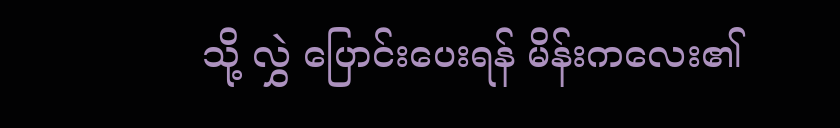သို့ လွှဲ ပြောင်းပေးရန် မိန်းကလေး၏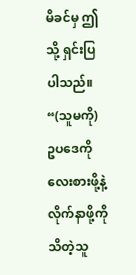မိခင်မှ ဤသို့ ရှင်းပြပါသည်။ “(သူမကို) ဥပဒေကို လေးစားဖို့နဲ့ လိုက်နာဖို့ကို သိတဲ့သူ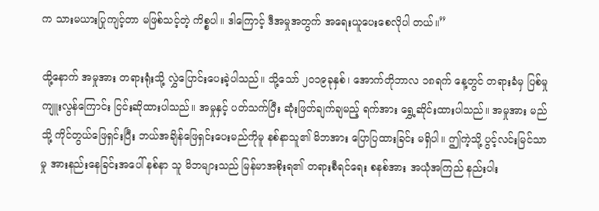က သားမယားပြုကျင့်တာ မဖြစ်သင့်တဲ့ ကိစ္စပါ။ ဒါကြောင့် ဒီအမှုအတွက် အရေးယူပေးစေလိုပါ တယ်။”

ထို့နောက် အမှုအား တရားရုံးသို့ လွှဲပြောင်းပေးခဲ့ပါသည်။ သို့သော် ၂၀၁၉ခုနှစ်၊ အောက်တိုဘာလ ၁၈ရက် နေ့တွင် တရားခံမှ ပြစ်မှုကျူးလွန်ကြောင်း ငြင်းဆိုထားပါသည်။ အမှုနှင့် ပတ်သက်ပြီး ဆုံးဖြတ်ချက်ချမည့် ရက်အား ရွှေ့ဆိုင်းထားပါသည်။ အမှုအား မည်သို့ ကိုင်တွယ်ဖြေရှင်းပြီး ဘယ်အချိန်ဖြေရှင်းပေးမည်ကိုမူ နစ်နာသူ၏ မိဘအား ပြောပြထားခြင်း မရှိပါ။ ဤကဲ့သို့ ပွင့်လင်းမြင်သာမှု အားနည်းနေခြင်းအပေါ် နစ်နာ သူ မိဘများသည် မြန်မာအစိုးရ၏ တရားစီရင်ရေး စနစ်အား အယုံအကြည် နည်းပါး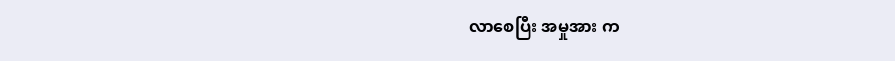လာစေပြီး အမှုအား က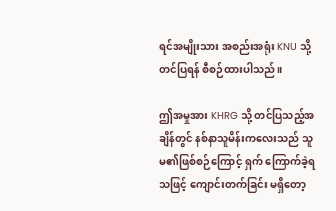ရင်အမျိုးသား အစည်းအရုံး KNU သို့ တင်ပြရန် စီစဉ်ထားပါသည်။

ဤအမှုအား KHRG သို့ တင်ပြသည့်အချိန်တွင် နစ်နာသူမိန်းကလေးသည် သူမ၏ဖြစ်စဉ်ကြောင့် ရှက် ကြောက်ခဲ့ရသဖြင့် ကျောင်းတက်ခြင်း မရှိတော့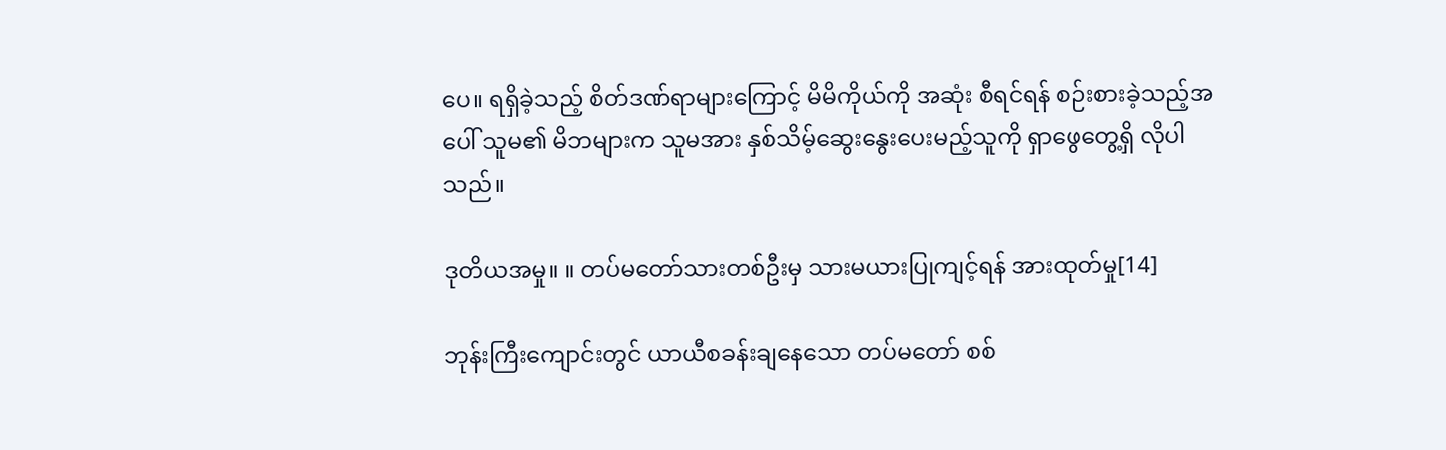ပေ။ ရရှိခဲ့သည့် စိတ်ဒဏ်ရာများကြောင့် မိမိကိုယ်ကို အဆုံး စီရင်ရန် စဉ်းစားခဲ့သည့်အပေါ် သူမ၏ မိဘများက သူမအား နှစ်သိမ့်ဆွေးနွေးပေးမည့်သူကို ရှာဖွေတွေ့ရှိ လိုပါသည်။

ဒုတိယအမှု။ ။ တပ်မတော်သားတစ်ဦးမှ သားမယားပြုကျင့်ရန် အားထုတ်မှု[14]

ဘုန်းကြီးကျောင်းတွင် ယာယီစခန်းချနေသော တပ်မတော် စစ်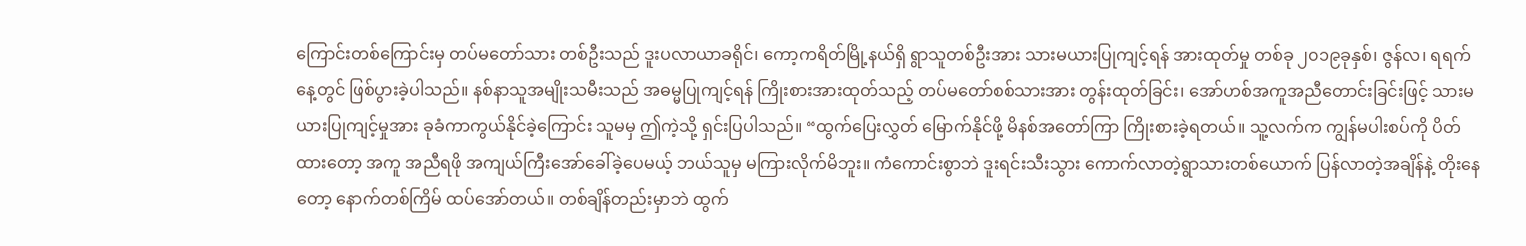ကြောင်းတစ်ကြောင်းမှ တပ်မတော်သား တစ်ဦးသည် ဒူးပလာယာခရိုင်၊ ကော့ကရိတ်မြို့နယ်ရှိ ရွာသူတစ်ဦးအား သားမယားပြုကျင့်ရန် အားထုတ်မှု တစ်ခု ၂၀၁၉ခုနှစ်၊ ဇွန်လ၊ ရရက်နေ့တွင် ဖြစ်ပွားခဲ့ပါသည်။ နစ်နာသူအမျိုးသမီးသည် အဓမ္မပြုကျင့်ရန် ကြိုးစားအားထုတ်သည့် တပ်မတော်စစ်သားအား တွန်းထုတ်ခြင်း၊ အော်ဟစ်အကူအညီတောင်းခြင်းဖြင့် သားမယားပြုကျင့်မှုအား ခုခံကာကွယ်နိုင်ခဲ့ကြောင်း သူမမှ ဤကဲ့သို့ ရှင်းပြပါသည်။ “ထွက်ပြေးလွှတ် မြောက်နိုင်ဖို့ မိနစ်အတော်ကြာ ကြိုးစားခဲ့ရတယ်။ သူ့လက်က ကျွန်မပါးစပ်ကို ပိတ်ထားတော့ အကူ အညီရဖို အကျယ်ကြီးအော်ခေါ်ခဲ့ပေမယ့် ဘယ်သူမှ မကြားလိုက်မိဘူး။ ကံကောင်းစွာဘဲ ဒူးရင်းသီးသွား ကောက်လာတဲ့ရွာသားတစ်ယောက် ပြန်လာတဲ့အချိန်နဲ့ တိုးနေတော့ နောက်တစ်ကြိမ် ထပ်အော်တယ်။ တစ်ချိန်တည်းမှာဘဲ ထွက်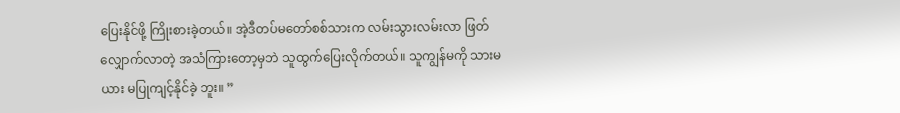ပြေးနိုင်ဖို့ ကြိုးစားခဲ့တယ်။ အဲ့ဒီတပ်မတော်စစ်သားက လမ်းသွားလမ်းလာ ဖြတ် လျှောက်လာတဲ့ အသံကြားတော့မှဘဲ သူထွက်ပြေးလိုက်တယ်။ သူကျွန်မကို သားမယား မပြုကျင့်နိုင်ခဲ့ ဘူး။ ”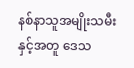နစ်နာသူအမျိုးသမီးနှင့်အတူ ဒေသ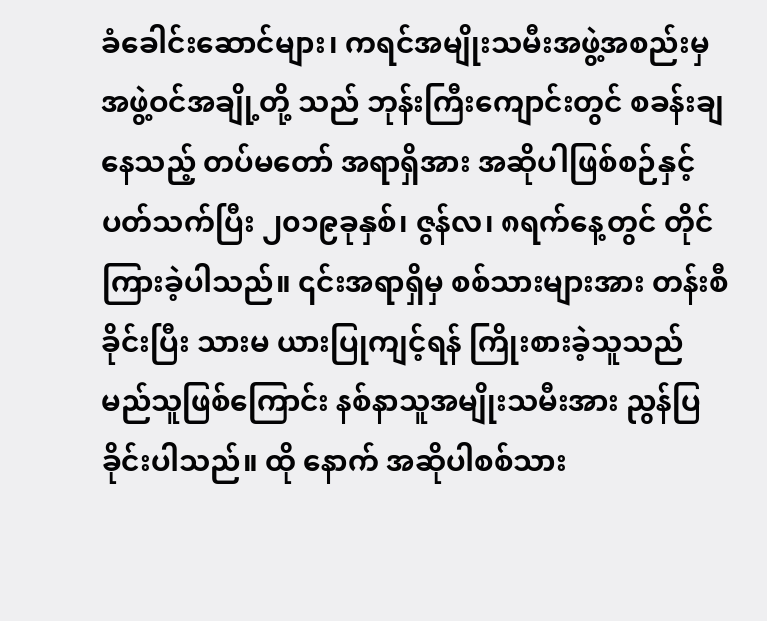ခံခေါင်းဆောင်များ၊ ကရင်အမျိုးသမီးအဖွဲ့အစည်းမှ အဖွဲ့ဝင်အချို့တို့ သည် ဘုန်းကြီးကျောင်းတွင် စခန်းချနေသည့် တပ်မတော် အရာရှိအား အဆိုပါဖြစ်စဉ်နှင့် ပတ်သက်ပြီး ၂၀၁၉ခုနှစ်၊ ဇွန်လ၊ ၈ရက်နေ့တွင် တိုင်ကြားခဲ့ပါသည်။ ၎င်းအရာရှိမှ စစ်သားများအား တန်းစီခိုင်းပြီး သားမ ယားပြုကျင့်ရန် ကြိုးစားခဲ့သူသည် မည်သူဖြစ်ကြောင်း နစ်နာသူအမျိုးသမီးအား ညွန်ပြခိုင်းပါသည်။ ထို နောက် အဆိုပါစစ်သား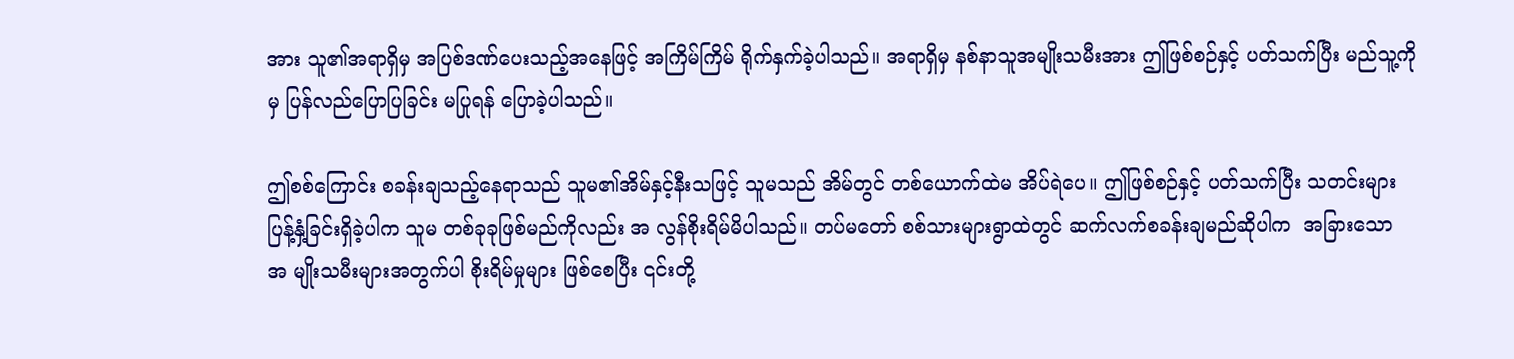အား သူ၏အရာရှိမှ အပြစ်ဒဏ်ပေးသည့်အနေဖြင့် အကြိမ်ကြိမ် ရိုက်နှက်ခဲ့ပါသည်။ အရာရှိမှ နစ်နာသူအမျိုးသမီးအား ဤဖြစ်စဉ်နှင့် ပတ်သက်ပြီး မည်သူ့ကိုမှ ပြန်လည်ပြောပြခြင်း မပြုရန် ပြောခဲ့ပါသည်။

ဤစစ်ကြောင်း စခန်းချသည့်နေရာသည် သူမ၏အိမ်နှင့်နီးသဖြင့် သူမသည် အိမ်တွင် တစ်ယောက်ထဲမ အိပ်ရဲပေ။ ဤဖြစ်စဉ်နှင့် ပတ်သက်ပြီး သတင်းများ ပြန့်နှံ့ခြင်းရှိခဲ့ပါက သူမ တစ်ခုခုဖြစ်မည်ကိုလည်း အ လွန်စိုးရိမ်မိပါသည်။ တပ်မတော် စစ်သားများရွာထဲတွင် ဆက်လက်စခန်းချမည်ဆိုပါက  အခြားသော အ မျိုးသမီးများအတွက်ပါ စိုးရိမ်မှုများ ဖြစ်စေပြီး ၎င်းတို့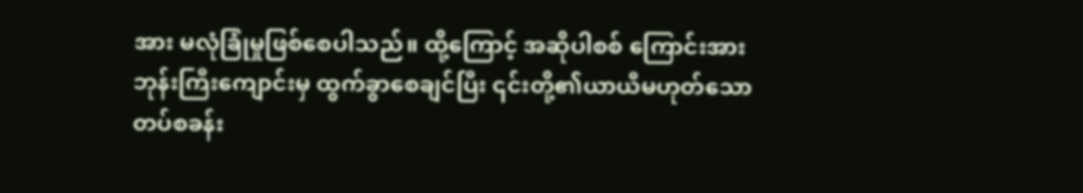အား မလုံခြုံမှုဖြစ်စေပါသည်။ ထို့ကြောင့် အဆိုပါစစ် ကြောင်းအား ဘုန်းကြီးကျောင်းမှ ထွက်ခွာစေချင်ပြီး ၎င်းတို့၏ယာယီမဟုတ်သော တပ်စခန်း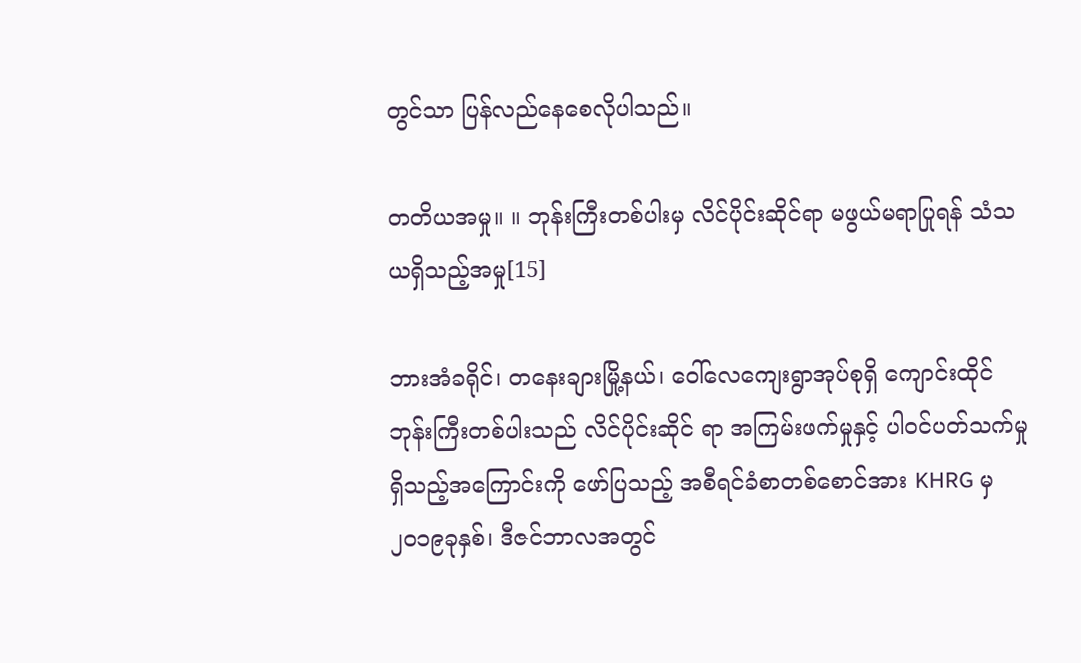တွင်သာ ပြန်လည်နေစေလိုပါသည်။

တတိယအမှု။ ။ ဘုန်းကြီးတစ်ပါးမှ လိင်ပိုင်းဆိုင်ရာ မဖွယ်မရာပြုရန် သံသယရှိသည့်အမှု[15]

ဘားအံခရိုင်၊ တနေးချားမြို့နယ်၊ ဝေါ်လေကျေးရွာအုပ်စုရှိ ကျောင်းထိုင်ဘုန်းကြီးတစ်ပါးသည် လိင်ပိုင်းဆိုင် ရာ အကြမ်းဖက်မှုနှင့် ပါဝင်ပတ်သက်မှုရှိသည့်အကြောင်းကို ဖော်ပြသည့် အစီရင်ခံစာတစ်စောင်အား KHRG မှ ၂၀၁၉ခုနှစ်၊ ဒီဇင်ဘာလအတွင်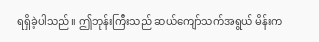ရရှိခဲ့ပါသည်။ ဤဘုန်းကြီးသည် ဆယ်ကျော်သက်အရွယ် မိန်းက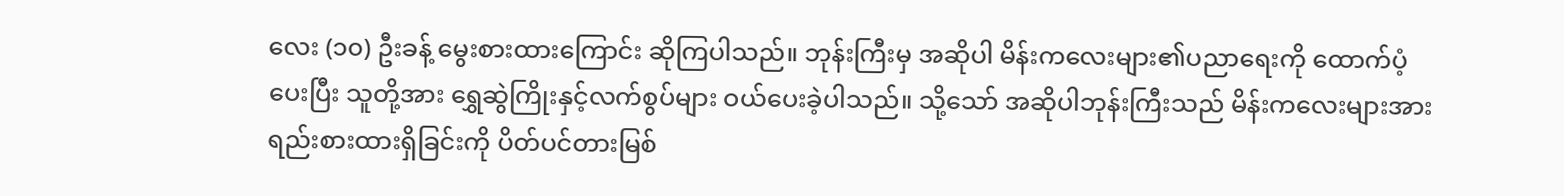လေး (၁၀) ဦးခန့် မွေးစားထားကြောင်း ဆိုကြပါသည်။ ဘုန်းကြီးမှ အဆိုပါ မိန်းကလေးများ၏ပညာရေးကို ထောက်ပံ့ပေးပြီး သူတို့အား ရွှေဆွဲကြိုးနှင့်လက်စွပ်များ ဝယ်ပေးခဲ့ပါသည်။ သို့သော် အဆိုပါဘုန်းကြီးသည် မိန်းကလေးများအား ရည်းစားထားရှိခြင်းကို ပိတ်ပင်တားမြစ်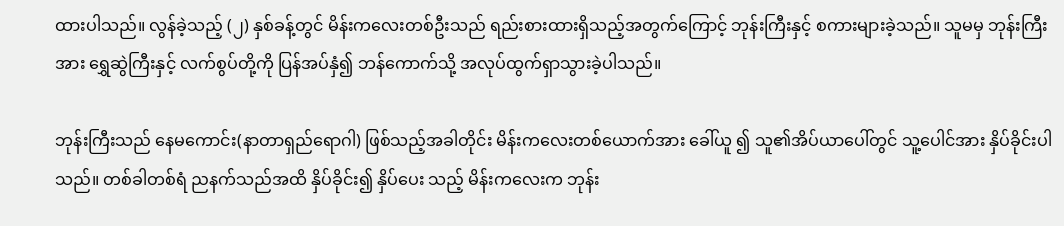ထားပါသည်။ လွန်ခဲ့သည့် (၂) နှစ်ခန့်တွင် မိန်းကလေးတစ်ဦးသည် ရည်းစားထားရှိသည့်အတွက်ကြောင့် ဘုန်းကြီးနှင့် စကားများခဲ့သည်။ သူမမှ ဘုန်းကြီးအား ရွှေဆွဲကြီးနှင့် လက်စွပ်တို့ကို ပြန်အပ်နှံ၍ ဘန်ကောက်သို့ အလုပ်ထွက်ရှာသွားခဲ့ပါသည်။

ဘုန်းကြီးသည် နေမကောင်း(နာတာရှည်ရောဂါ) ဖြစ်သည့်အခါတိုင်း မိန်းကလေးတစ်ယောက်အား ခေါ်ယူ ၍ သူ၏အိပ်ယာပေါ်တွင် သူ့ပေါင်အား နှိပ်ခိုင်းပါသည်။ တစ်ခါတစ်ရံ ညနက်သည်အထိ နှိပ်ခိုင်း၍ နှိပ်ပေး သည့် မိန်းကလေးက ဘုန်း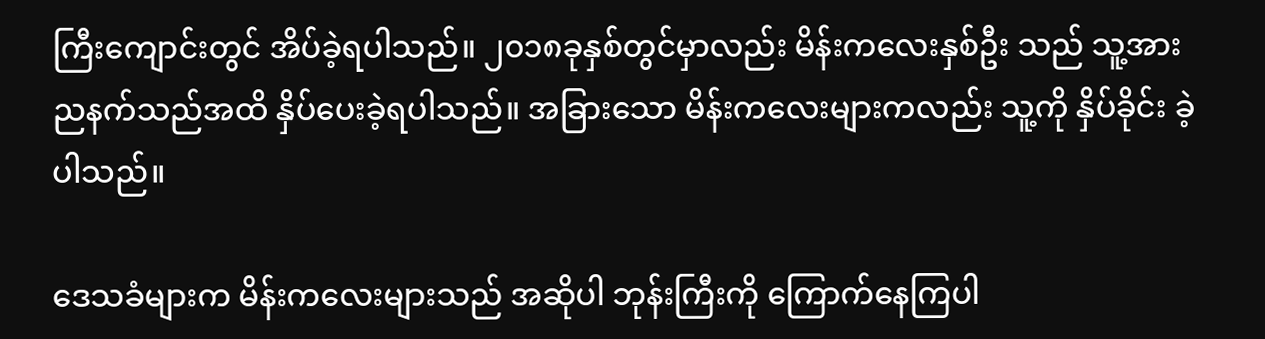ကြီးကျောင်းတွင် အိပ်ခဲ့ရပါသည်။ ၂၀၁၈ခုနှစ်တွင်မှာလည်း မိန်းကလေးနှစ်ဦး သည် သူ့အား ညနက်သည်အထိ နှိပ်ပေးခဲ့ရပါသည်။ အခြားသော မိန်းကလေးများကလည်း သူ့ကို နှိပ်ခိုင်း ခဲ့ပါသည်။

ဒေသခံများက မိန်းကလေးများသည် အဆိုပါ ဘုန်းကြီးကို ကြောက်နေကြပါ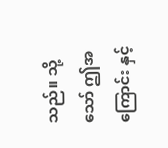သည်။ သို့သော် ဤအကြောင်း နှင့်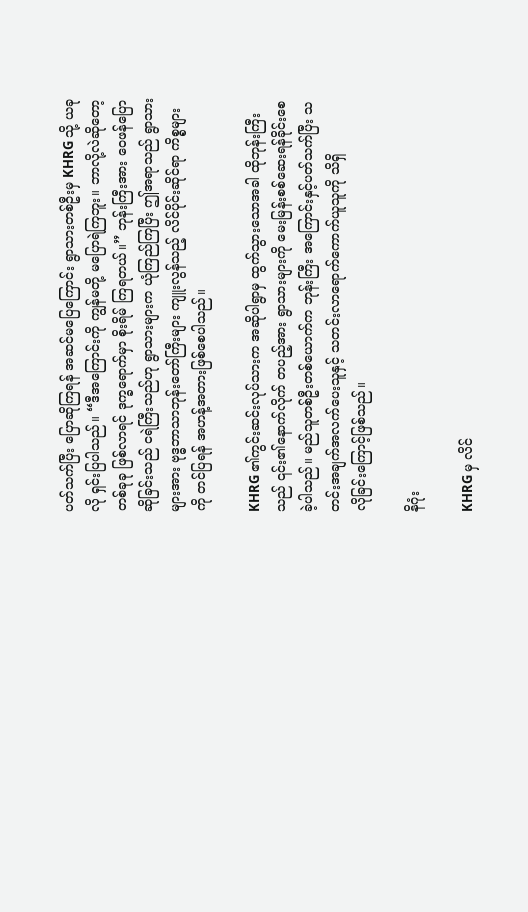ပတ်သက်ပြီး ပြောဆိုကြရန် အဆင်မပြေကြောင်း ရွာသားတစ်ဦးမှ KHRG သို့ ယခုလို ရှင်းပြပါသည်။ “ဒီအကြောင်းကို ကျွန်မတို့ မပြောရဲကြဘူး။ ဘာလို့လဲဆိုတော့ တစ်ခုခု ဖြစ်လာရင် ဒုက္ခရောက်မှာ စိုးရိမ် ကြရတယ်။” ဘုန်းကြီးအား ဝေဖန်ပြောဆိုခြင်းသည် ငရဲကြီးသည်ဟု ရွာသားများက ယုံကြည်ကြပြီး ဤအရာသည် ရွာသားများအား ဗုဒ္ဓဘာသာဘုန်းတော်ကြီးများ ကျူးလွန်သည့် လိင်ပိုင်းဆိုင်ရာ ကိစ္စများကို တင်ပြရန် အဟန့်အတားဖြစ်စေပါသည်။

KHRG ၏ကွင်းဆင်းလုပ်သားက အဆိုပါရွာမှ ထွက်သွားသောအခါ ထိုဘုန်းကြီးသည် ၎င်း၏နောက်လိုက် တပည့်အား ရွာသားများကို မေးမြန်းစစ်ဆေးရန်ခိုင်းစေခဲ့ပါသည်။ မည်သူတစ်ဦးတစ်ယောက်က ဘုန်းကြီး အကြောင်းနှင့်ပတ်သက်ပြီး သတင်းအချက်အလက်ပေးသူနှင့် သတင်းလာရောက်ကောက်ယူသူကို သိရှိ
လိုခြင်းကြောင့်ဖြစ်သည်။

နိဂုံး

KHRG မှ လိင်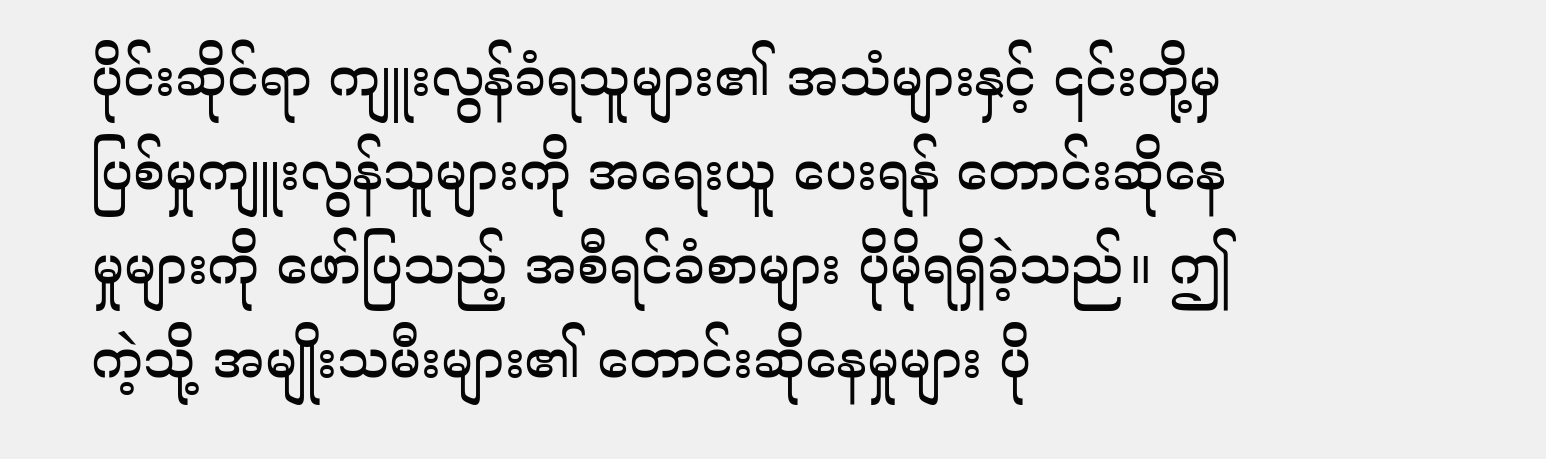ပိုင်းဆိုင်ရာ ကျူးလွန်ခံရသူများ၏ အသံများနှင့် ၎င်းတို့မှ ပြစ်မှုကျူးလွန်သူများကို အရေးယူ ပေးရန် တောင်းဆိုနေမှုများကို ဖော်ပြသည့် အစီရင်ခံစာများ ပိုမိုရရှိခဲ့သည်။ ဤကဲ့သို့ အမျိုးသမီးများ၏ တောင်းဆိုနေမှုများ ပို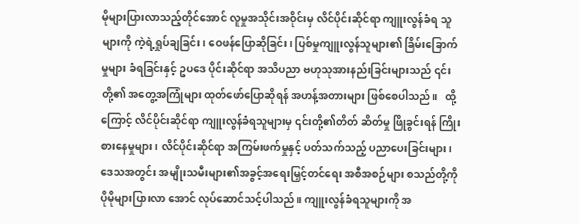မိုများပြားလာသည့်တိုင်အောင် လူမှုအသိုင်းအဝိုင်းမှ လိင်ပိုင်းဆိုင်ရာ ကျူးလွန်ခံရ သူများကို ကဲ့ရဲ့ရှုပ်ချခြင်း၊ ဝေဖန်ပြောဆိုခြင်း၊ ပြစ်မှုကျူးလွန်သူများ၏ ခြိမ်းခြောက်မှုများ ခံရခြင်းနှင့် ဥပဒေ ပိုင်းဆိုင်ရာ အသိပညာ ဗဟုသုအားနည်းခြင်းများသည် ၎င်းတို့၏ အတွေ့အကြုံများ ထုတ်ဖော်ပြောဆိုရန် အဟန့်အတားများ ဖြစ်စေပါသည်။   ထို့ကြောင့် လိင်ပိုင်းဆိုင်ရာ ကျူးလွန်ခံရသူများမှ ၎င်းတို့၏တိတ် ဆိတ်မှု ဖြိုခွင်းရန် ကြိုးစားနေမှုများ၊ လိင်ပိုင်းဆိုင်ရာ အကြမ်းဖက်မှုနှင့် ပတ်သက်သည့် ပညာပေးခြင်းများ၊ ဒေသအတွင်း အမျိုးသမီးများ၏အခွင့်အရေးမြှင့်တင်ရေး အစီအစဉ်များ စသည်တို့ကို ပိုမိုများပြားလာ အောင် လုပ်ဆောင်သင့်ပါသည်။ ကျူးလွန်ခံရသူများကို အ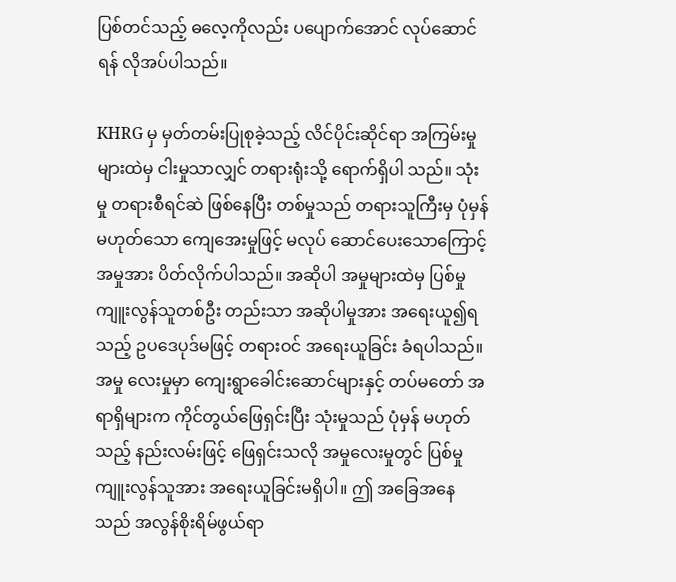ပြစ်တင်သည့် ဓလေ့ကိုလည်း ပပျောက်အောင် လုပ်ဆောင်ရန် လိုအပ်ပါသည်။

KHRG မှ မှတ်တမ်းပြုစုခဲ့သည့် လိင်ပိုင်းဆိုင်ရာ အကြမ်းမှုများထဲမှ ငါးမှုသာလျှင် တရားရုံးသို့ ရောက်ရှိပါ သည်။ သုံးမှု တရားစီရင်ဆဲ ဖြစ်နေပြီး တစ်မှုသည် တရားသူကြီးမှ ပုံမှန်မဟုတ်သော ကျေအေးမှုဖြင့် မလုပ် ဆောင်ပေးသောကြောင့် အမှုအား ပိတ်လိုက်ပါသည်။ အဆိုပါ အမှုများထဲမှ ပြစ်မှုကျူးလွန်သူတစ်ဦး တည်းသာ အဆိုပါမှုအား အရေးယူ၍ရသည့် ဥပဒေပုဒ်မဖြင့် တရားဝင် အရေးယူခြင်း ခံရပါသည်။ အမှု လေးမှုမှာ ကျေးရွာခေါင်းဆောင်များနှင့် တပ်မတော် အရာရှိများက ကိုင်တွယ်ဖြေရှင်းပြီး သုံးမှုသည် ပုံမှန် မဟုတ်သည့် နည်းလမ်းဖြင့် ဖြေရှင်းသလို အမှုလေးမှုတွင် ပြစ်မှုကျူးလွန်သူအား အရေးယူခြင်းမရှိပါ။ ဤ အခြေအနေသည် အလွန်စိုးရိမ်ဖွယ်ရာ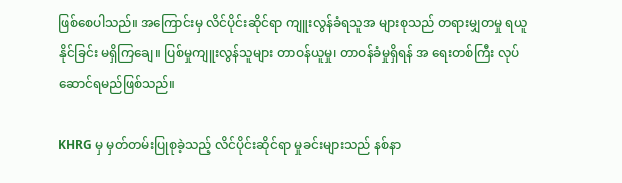ဖြစ်စေပါသည်။ အကြောင်းမှ လိင်ပိုင်းဆိုင်ရာ ကျူးလွန်ခံရသူအ များစုသည် တရားမျှတမှု ရယူနိုင်ခြင်း မရှိကြချေ။ ပြစ်မှုကျူးလွန်သူများ တာဝန်ယူမှု၊ တာဝန်ခံမှုရှိရန် အ ရေးတစ်ကြီး လုပ်ဆောင်ရမည်ဖြစ်သည်။

KHRG မှ မှတ်တမ်းပြုစုခဲ့သည့် လိင်ပိုင်းဆိုင်ရာ မှုခင်းများသည် နစ်နာ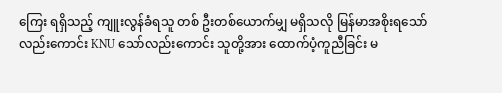ကြေး ရရှိသည့် ကျူးလွန်ခံရသူ တစ် ဦးတစ်ယောက်မျှ မရှိသလို မြန်မာအစိုးရသော်လည်းကောင်း KNU သော်လည်းကောင်း သူတို့အား ထောက်ပံ့ကူညီခြင်း မ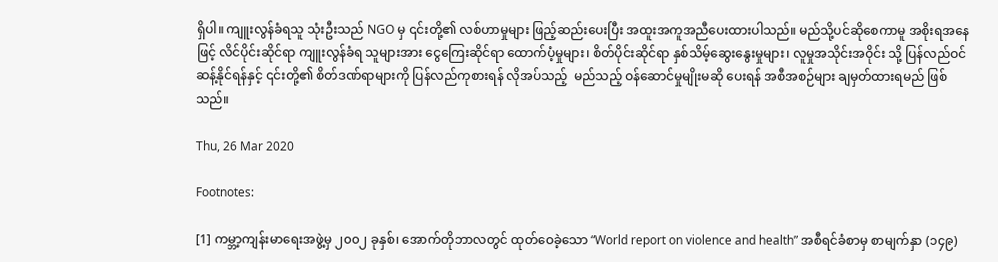ရှိပါ။ ကျူးလွန်ခံရသူ သုံးဦးသည် NGO မှ ၎င်းတို့၏ လစ်ဟာမှုများ ဖြည့်ဆည်းပေးပြီး အထူးအကူအညီပေးထားပါသည်။ မည်သို့ပင်ဆိုစေကာမူ အစိုးရအနေဖြင့် လိင်ပိုင်းဆိုင်ရာ ကျူးလွန်ခံရ သူများအား ငွေကြေးဆိုင်ရာ ထောက်ပံ့မှုများ၊ စိတ်ပိုင်းဆိုင်ရာ နှစ်သိမ့်ဆွေးနွေးမှုများ၊ လူမှုအသိုင်းအဝိုင်း သို့ ပြန်လည်ဝင်ဆန့်နိုင်ရန်နှင့် ၎င်းတို့၏ စိတ်ဒဏ်ရာများကို ပြန်လည်ကုစားရန် လိုအပ်သည့်  မည်သည့် ဝန်ဆောင်မှုမျိုးမဆို ပေးရန် အစီအစဉ်များ ချမှတ်ထားရမည် ဖြစ်သည်။

Thu, 26 Mar 2020

Footnotes:

[1] ကမ္ဘာ့ကျန်းမာရေးအဖွဲ့မှ ၂၀၀၂ ခုနှစ်၊ အောက်တိုဘာလတွင် ထုတ်ဝေခဲ့သော “World report on violence and health” အစီရင်ခံစာမှ စာမျက်နှာ (၁၄၉)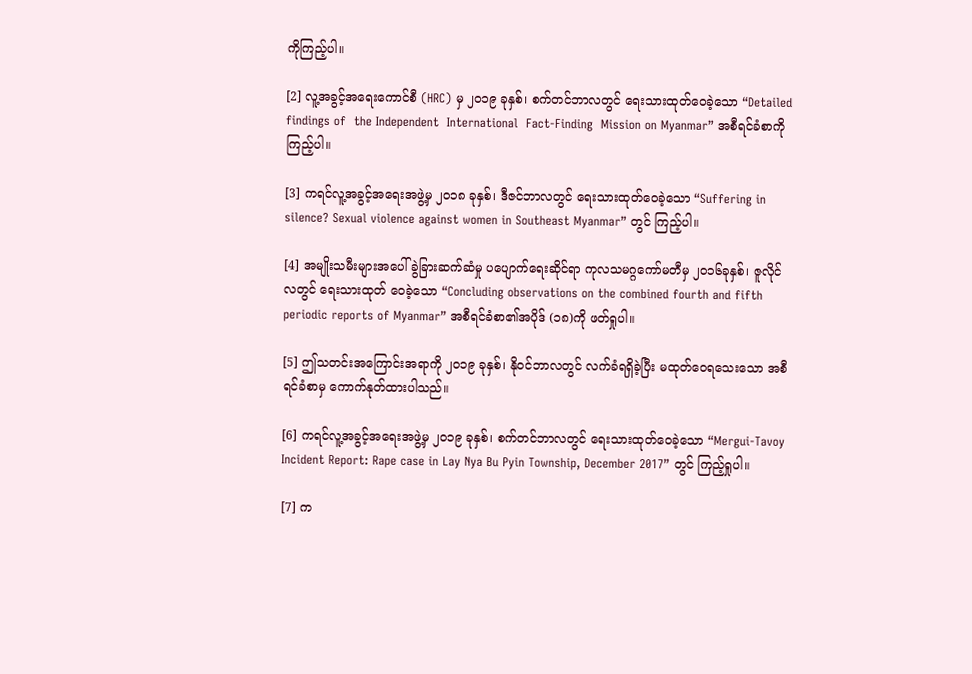ကိုကြည့်ပါ။

[2] လူ့အခွင့်အရေးကောင်စီ (HRC) မှ ၂၀၁၉ ခုနှစ်၊ စက်တင်ဘာလတွင် ရေးသားထုတ်ဝေခဲ့သော “Detailed  findings of  the Independent  International  Fact-Finding  Mission on Myanmar” အစီရင်ခံစာကို ကြည့်ပါ။

[3] ကရင်လူ့အခွင့်အရေးအဖွဲ့မှ ၂၀၁၈ ခုနှစ်၊ ဒီဇင်ဘာလတွင် ရေးသားထုတ်ဝေခဲ့သော “Suffering in silence? Sexual violence against women in Southeast Myanmar” တွင် ကြည့်ပါ။

[4] အမျိုးသမီးများအပေါ် ခွဲခြားဆက်ဆံမှု ပပျောက်ရေးဆိုင်ရာ ကုလသမဂ္ဂကော်မတီမှ ၂၀၁၆ခုနှစ်၊ ဇူလိုင်လတွင် ရေးသားထုတ် ဝေခဲ့သော “Concluding observations on the combined fourth and fifth periodic reports of Myanmar” အစီရင်ခံစာ၏အပိုဒ် (၁၈)ကို ဖတ်ရှုပါ။

[5] ဤသတင်းအကြောင်းအရာကို ၂၀၁၉ ခုနှစ်၊ နိုဝင်ဘာလတွင် လက်ခံရရှိခဲ့ပြီး မထုတ်ဝေရသေးသော အစီရင်ခံစာမှ ကောက်နုတ်ထားပါသည်။

[6] ကရင်လူ့အခွင့်အရေးအဖွဲ့မှ ၂၀၁၉ ခုနှစ်၊ စက်တင်ဘာလတွင် ရေးသားထုတ်ဝေခဲ့သော “Mergui-Tavoy Incident Report: Rape case in Lay Nya Bu Pyin Township, December 2017” တွင် ကြည့်ရှုပါ။

[7] က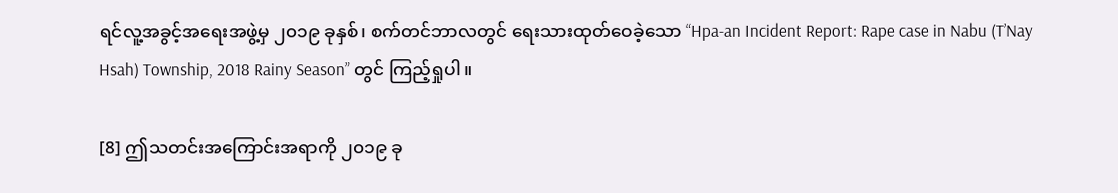ရင်လူ့အခွင့်အရေးအဖွဲ့မှ ၂၀၁၉ ခုနှစ်၊ စက်တင်ဘာလတွင် ရေးသားထုတ်ဝေခဲ့သော “Hpa-an Incident Report: Rape case in Nabu (T’Nay Hsah) Township, 2018 Rainy Season” တွင် ကြည့်ရှုပါ။

[8] ဤသတင်းအကြောင်းအရာကို ၂၀၁၉ ခု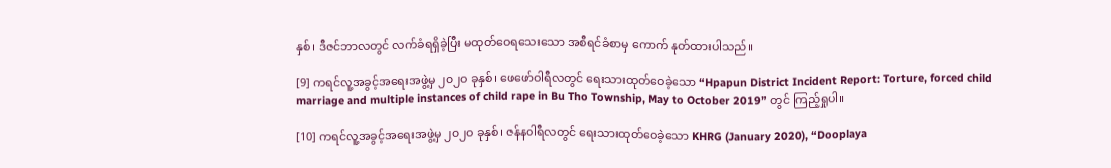နှစ်၊ ဒီဇင်ဘာလတွင် လက်ခံရရှိခဲ့ပြီး မထုတ်ဝေရသေးသော အစီရင်ခံစာမှ ကောက် နုတ်ထားပါသည်။

[9] ကရင်လူ့အခွင့်အရေးအဖွဲ့မှ ၂၀၂ဝ ခုနှစ်၊ ဖေဖော်ဝါရီလတွင် ရေးသားထုတ်ဝေခဲ့သော “Hpapun District Incident Report: Torture, forced child marriage and multiple instances of child rape in Bu Tho Township, May to October 2019” တွင် ကြည့်ရှုပါ။

[10] ကရင်လူ့အခွင့်အရေးအဖွဲ့မှ ၂၀၂ဝ ခုနှစ်၊ ဇန်နဝါရီလတွင် ရေးသားထုတ်ဝေခဲ့သော KHRG (January 2020), “Dooplaya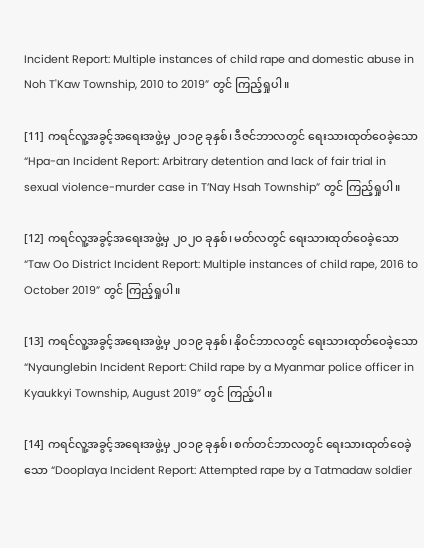Incident Report: Multiple instances of child rape and domestic abuse in Noh T'Kaw Township, 2010 to 2019” တွင် ကြည့်ရှုပါ။

[11] ကရင်လူ့အခွင့်အရေးအဖွဲ့မှ ၂၀၁၉ ခုနှစ်၊ ဒီဇင်ဘာလတွင် ရေးသားထုတ်ဝေခဲ့သော “Hpa-an Incident Report: Arbitrary detention and lack of fair trial in sexual violence-murder case in T’Nay Hsah Township” တွင် ကြည့်ရှုပါ။

[12] ကရင်လူ့အခွင့်အရေးအဖွဲ့မှ ၂၀၂ဝ ခုနှစ်၊ မတ်လတွင် ရေးသားထုတ်ဝေခဲ့သော “Taw Oo District Incident Report: Multiple instances of child rape, 2016 to October 2019” တွင် ကြည့်ရှုပါ။

[13] ကရင်လူ့အခွင့်အရေးအဖွဲ့မှ ၂၀၁၉ ခုနှစ်၊ နိုဝင်ဘာလတွင် ရေးသားထုတ်ဝေခဲ့သော “Nyaunglebin Incident Report: Child rape by a Myanmar police officer in Kyaukkyi Township, August 2019” တွင် ကြည့်ပါ။

[14] ကရင်လူ့အခွင့်အရေးအဖွဲ့မှ ၂၀၁၉ ခုနှစ်၊ စက်တင်ဘာလတွင် ရေးသားထုတ်ဝေခဲ့သော “Dooplaya Incident Report: Attempted rape by a Tatmadaw soldier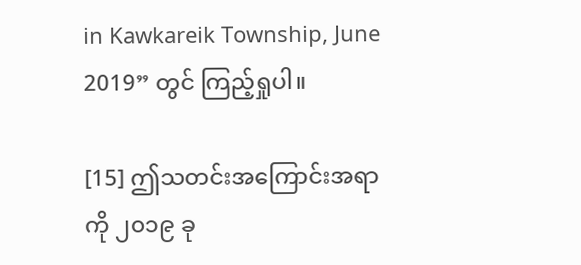in Kawkareik Township, June 2019” တွင် ကြည့်ရှုပါ။

[15] ဤသတင်းအကြောင်းအရာကို ၂၀၁၉ ခု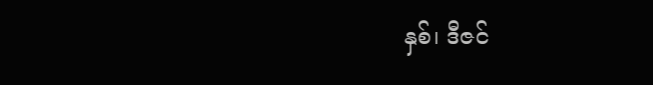နှစ်၊ ဒီဇင်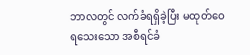ဘာလတွင် လက်ခံရရှိခဲ့ပြီး မထုတ်ဝေရသေးသော အစီရင်ခံ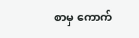စာမှ ကောက်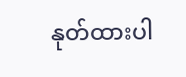နုတ်ထားပါ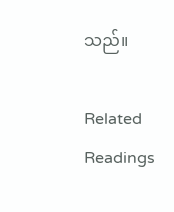သည်။

Related Readings